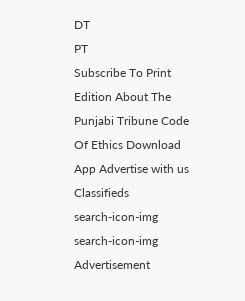DT
PT
Subscribe To Print Edition About The Punjabi Tribune Code Of Ethics Download App Advertise with us Classifieds
search-icon-img
search-icon-img
Advertisement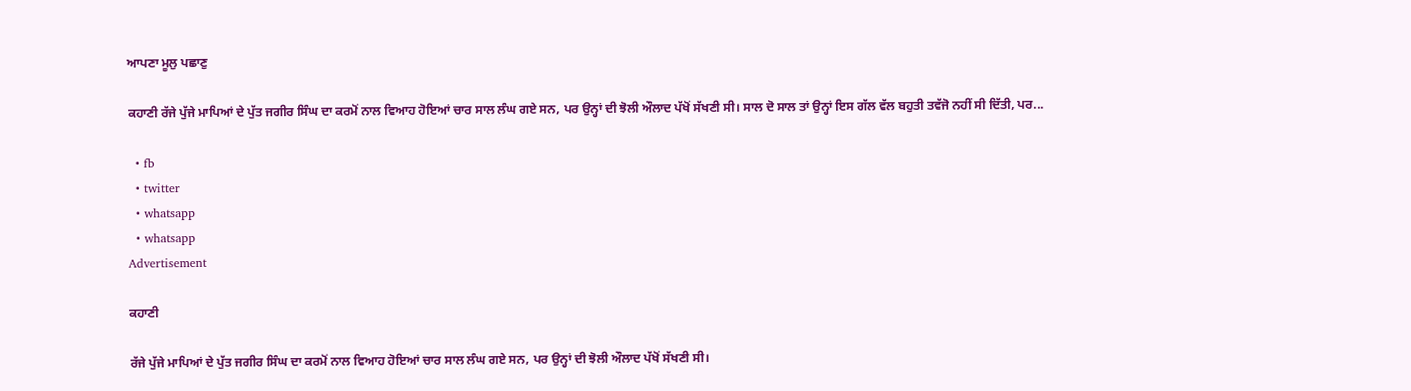ਆਪਣਾ ਮੂਲੁ ਪਛਾਣੁ

ਕਹਾਣੀ ਰੱਜੇ ਪੁੱਜੇ ਮਾਪਿਆਂ ਦੇ ਪੁੱਤ ਜਗੀਰ ਸਿੰਘ ਦਾ ਕਰਮੋਂ ਨਾਲ ਵਿਆਹ ਹੋਇਆਂ ਚਾਰ ਸਾਲ ਲੰਘ ਗਏ ਸਨ, ਪਰ ਉਨ੍ਹਾਂ ਦੀ ਝੋਲੀ ਔਲਾਦ ਪੱਖੋਂ ਸੱਖਣੀ ਸੀ। ਸਾਲ ਦੋ ਸਾਲ ਤਾਂ ਉਨ੍ਹਾਂ ਇਸ ਗੱਲ ਵੱਲ ਬਹੁਤੀ ਤਵੱਜੋ ਨਹੀਂ ਸੀ ਦਿੱਤੀ, ਪਰ...

  • fb
  • twitter
  • whatsapp
  • whatsapp
Advertisement

ਕਹਾਣੀ

ਰੱਜੇ ਪੁੱਜੇ ਮਾਪਿਆਂ ਦੇ ਪੁੱਤ ਜਗੀਰ ਸਿੰਘ ਦਾ ਕਰਮੋਂ ਨਾਲ ਵਿਆਹ ਹੋਇਆਂ ਚਾਰ ਸਾਲ ਲੰਘ ਗਏ ਸਨ, ਪਰ ਉਨ੍ਹਾਂ ਦੀ ਝੋਲੀ ਔਲਾਦ ਪੱਖੋਂ ਸੱਖਣੀ ਸੀ।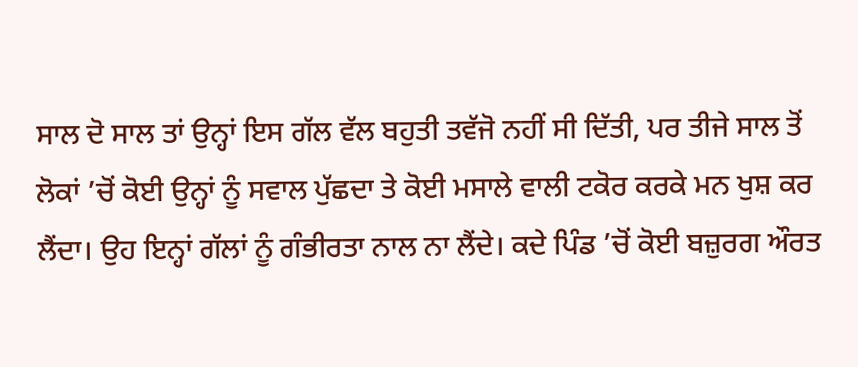ਸਾਲ ਦੋ ਸਾਲ ਤਾਂ ਉਨ੍ਹਾਂ ਇਸ ਗੱਲ ਵੱਲ ਬਹੁਤੀ ਤਵੱਜੋ ਨਹੀਂ ਸੀ ਦਿੱਤੀ, ਪਰ ਤੀਜੇ ਸਾਲ ਤੋਂ ਲੋਕਾਂ ’ਚੋਂ ਕੋਈ ਉਨ੍ਹਾਂ ਨੂੰ ਸਵਾਲ ਪੁੱਛਦਾ ਤੇ ਕੋਈ ਮਸਾਲੇ ਵਾਲੀ ਟਕੋਰ ਕਰਕੇ ਮਨ ਖੁਸ਼ ਕਰ ਲੈਂਦਾ। ਉਹ ਇਨ੍ਹਾਂ ਗੱਲਾਂ ਨੂੰ ਗੰਭੀਰਤਾ ਨਾਲ ਨਾ ਲੈਂਦੇ। ਕਦੇ ਪਿੰਡ ’ਚੋਂ ਕੋਈ ਬਜ਼ੁਰਗ ਔਰਤ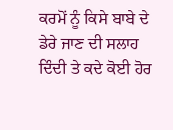ਕਰਮੋਂ ਨੂੰ ਕਿਸੇ ਬਾਬੇ ਦੇ ਡੇਰੇ ਜਾਣ ਦੀ ਸਲਾਹ ਦਿੰਦੀ ਤੇ ਕਦੇ ਕੋਈ ਹੋਰ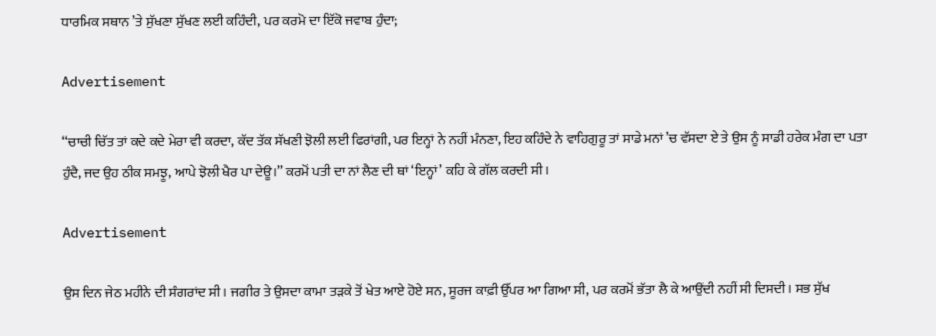ਧਾਰਮਿਕ ਸਥਾਨ ’ਤੇ ਸੁੱਖਣਾ ਸੁੱਖਣ ਲਈ ਕਹਿੰਦੀ, ਪਰ ਕਰਮੋ ਦਾ ਇੱਕੋ ਜਵਾਬ ਹੁੰਦਾ;

Advertisement

‘‘ਚਾਚੀ ਚਿੱਤ ਤਾਂ ਕਦੇ ਕਦੇ ਮੇਰਾ ਵੀ ਕਰਦਾ, ਕੱਦ ਤੱਕ ਸੱਖਣੀ ਝੋਲੀ ਲਈ ਫਿਰਾਂਗੀ, ਪਰ ਇਨ੍ਹਾਂ ਨੇ ਨਹੀਂ ਮੰਨਣਾ, ਇਹ ਕਹਿੰਦੇ ਨੇ ਵਾਹਿਗੁਰੂ ਤਾਂ ਸਾਡੇ ਮਨਾਂ ’ਚ ਵੱਸਦਾ ਏ ਤੇ ਉਸ ਨੂੰ ਸਾਡੀ ਹਰੇਕ ਮੰਗ ਦਾ ਪਤਾ ਹੁੰਦੈ, ਜਦ ਉਹ ਠੀਕ ਸਮਝੂ, ਆਪੇ ਝੋਲੀ ਖੈਰ ਪਾ ਦੇਊ।’’ ਕਰਮੋਂ ਪਤੀ ਦਾ ਨਾਂ ਲੈਣ ਦੀ ਥਾਂ ‘ਇਨ੍ਹਾਂ’ ਕਹਿ ਕੇ ਗੱਲ ਕਰਦੀ ਸੀ।

Advertisement

ਉਸ ਦਿਨ ਜੇਠ ਮਹੀਨੇ ਦੀ ਸੰਗਰਾਂਦ ਸੀ। ਜਗੀਰ ਤੇ ਉਸਦਾ ਕਾਮਾ ਤੜਕੇ ਤੋਂ ਖੇਤ ਆਏ ਹੋਏ ਸਨ, ਸੂਰਜ ਕਾਫ਼ੀ ਉੱਪਰ ਆ ਗਿਆ ਸੀ, ਪਰ ਕਰਮੋਂ ਭੱਤਾ ਲੈ ਕੇ ਆਉਂਦੀ ਨਹੀਂ ਸੀ ਦਿਸਦੀ। ਸਭ ਸੁੱਖ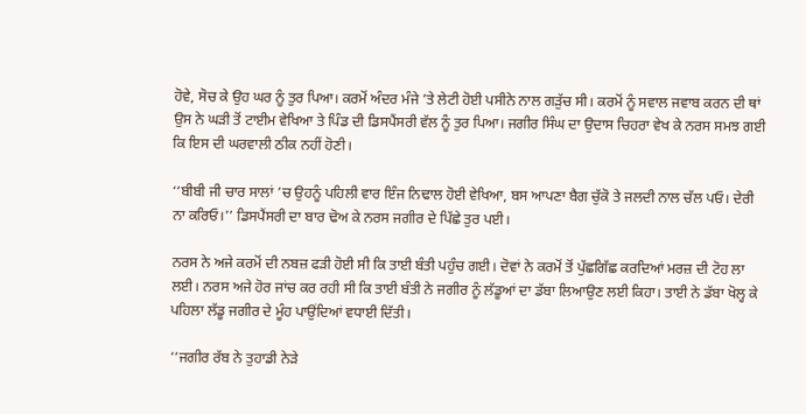ਹੋਵੇ, ਸੋਚ ਕੇ ਉਹ ਘਰ ਨੂੰ ਤੁਰ ਪਿਆ। ਕਰਮੋਂ ਅੰਦਰ ਮੰਜੇ ’ਤੇ ਲੇਟੀ ਹੋਈ ਪਸੀਨੇ ਨਾਲ ਗੜੁੱਚ ਸੀ। ਕਰਮੋਂ ਨੂੰ ਸਵਾਲ ਜਵਾਬ ਕਰਨ ਦੀ ਥਾਂ ਉਸ ਨੇ ਘੜੀ ਤੋਂ ਟਾਈਮ ਵੇਖਿਆ ਤੇ ਪਿੰਡ ਦੀ ਡਿਸਪੈਂਸਰੀ ਵੱਲ ਨੂੰ ਤੁਰ ਪਿਆ। ਜਗੀਰ ਸਿੰਘ ਦਾ ਉਦਾਸ ਚਿਹਰਾ ਵੇਖ ਕੇ ਨਰਸ ਸਮਝ ਗਈ ਕਿ ਇਸ ਦੀ ਘਰਵਾਲੀ ਠੀਕ ਨਹੀਂ ਹੋਣੀ।

‘‘ਬੀਬੀ ਜੀ ਚਾਰ ਸਾਲਾਂ ’ਚ ਉਹਨੂੰ ਪਹਿਲੀ ਵਾਰ ਇੰਜ ਨਿਢਾਲ ਹੋਈ ਵੇਖਿਆ, ਬਸ ਆਪਣਾ ਬੈਗ ਚੁੱਕੋ ਤੇ ਜਲਦੀ ਨਾਲ ਚੱਲ ਪਓ। ਦੇਰੀ ਨਾ ਕਰਿਓ।’’ ਡਿਸਪੈਂਸਰੀ ਦਾ ਬਾਰ ਢੋਅ ਕੇ ਨਰਸ ਜਗੀਰ ਦੇ ਪਿੱਛੇ ਤੁਰ ਪਈ।

ਨਰਸ ਨੇ ਅਜੇ ਕਰਮੋਂ ਦੀ ਨਬਜ਼ ਫੜੀ ਹੋਈ ਸੀ ਕਿ ਤਾਈ ਬੰਤੀ ਪਹੁੰਚ ਗਈ। ਦੋਵਾਂ ਨੇ ਕਰਮੋਂ ਤੋਂ ਪੁੱਛਗਿੱਛ ਕਰਦਿਆਂ ਮਰਜ਼ ਦੀ ਟੋਹ ਲਾ ਲਈ। ਨਰਸ ਅਜੇ ਹੋਰ ਜਾਂਚ ਕਰ ਰਹੀ ਸੀ ਕਿ ਤਾਈ ਬੰਤੀ ਨੇ ਜਗੀਰ ਨੂੰ ਲੱਡੂਆਂ ਦਾ ਡੱਬਾ ਲਿਆਉਣ ਲਈ ਕਿਹਾ। ਤਾਈ ਨੇ ਡੱਬਾ ਖੋਲ੍ਹ ਕੇ ਪਹਿਲਾ ਲੱਡੂ ਜਗੀਰ ਦੇ ਮੂੰਹ ਪਾਉਂਦਿਆਂ ਵਧਾਈ ਦਿੱਤੀ।

‘‘ਜਗੀਰ ਰੱਬ ਨੇ ਤੁਹਾਡੀ ਨੇੜੇ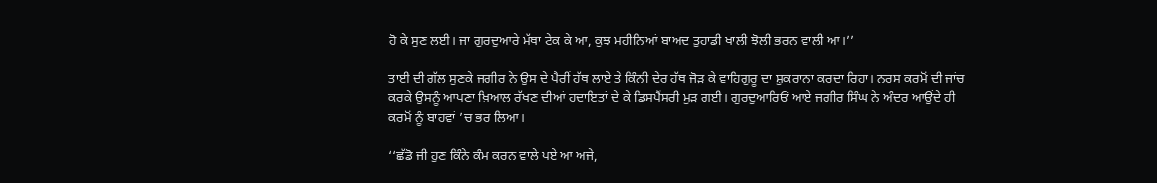ਹੋ ਕੇ ਸੁਣ ਲਈ। ਜਾ ਗੁਰਦੁਆਰੇ ਮੱਥਾ ਟੇਕ ਕੇ ਆ, ਕੁਝ ਮਹੀਨਿਆਂ ਬਾਅਦ ਤੁਹਾਡੀ ਖਾਲੀ ਝੋਲੀ ਭਰਨ ਵਾਲੀ ਆ।’’

ਤਾਈ ਦੀ ਗੱਲ ਸੁਣਕੇ ਜਗੀਰ ਨੇ ਉਸ ਦੇ ਪੈਰੀਂ ਹੱਥ ਲਾਏ ਤੇ ਕਿੰਨੀ ਦੇਰ ਹੱਥ ਜੋੜ ਕੇ ਵਾਹਿਗੁਰੂ ਦਾ ਸ਼ੁਕਰਾਨਾ ਕਰਦਾ ਰਿਹਾ। ਨਰਸ ਕਰਮੋਂ ਦੀ ਜਾਂਚ ਕਰਕੇ ਉਸਨੂੰ ਆਪਣਾ ਖ਼ਿਆਲ ਰੱਖਣ ਦੀਆਂ ਹਦਾਇਤਾਂ ਦੇ ਕੇ ਡਿਸਪੈਂਸਰੀ ਮੁੜ ਗਈ। ਗੁਰਦੁਆਰਿਓਂ ਆਏ ਜਗੀਰ ਸਿੰਘ ਨੇ ਅੰਦਰ ਆਉਂਦੇ ਹੀ ਕਰਮੋਂ ਨੂੰ ਬਾਹਵਾਂ ’ਚ ਭਰ ਲਿਆ।

‘‘ਛੱਡੋ ਜੀ ਹੁਣ ਕਿੰਨੇ ਕੰਮ ਕਰਨ ਵਾਲੇ ਪਏ ਆ ਅਜੇ,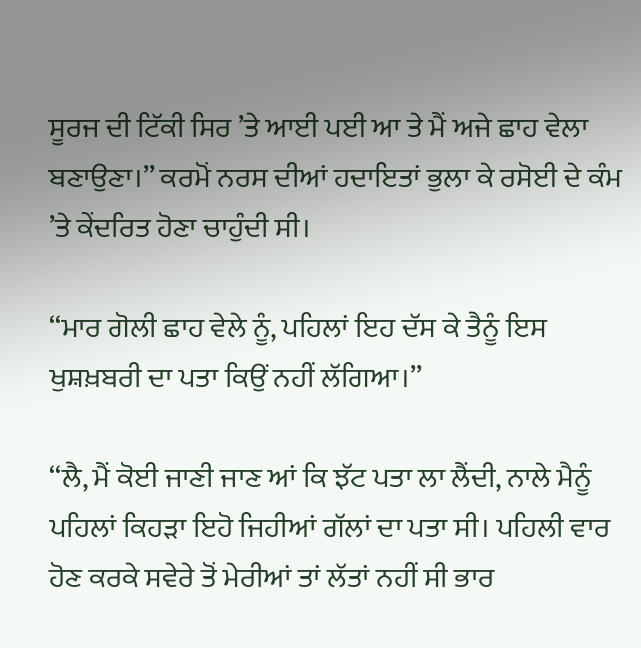ਸੂਰਜ ਦੀ ਟਿੱਕੀ ਸਿਰ ’ਤੇ ਆਈ ਪਈ ਆ ਤੇ ਮੈਂ ਅਜੇ ਛਾਹ ਵੇਲਾ ਬਣਾਉਣਾ।’’ ਕਰਮੋਂ ਨਰਸ ਦੀਆਂ ਹਦਾਇਤਾਂ ਭੁਲਾ ਕੇ ਰਸੋਈ ਦੇ ਕੰਮ ’ਤੇ ਕੇਂਦਰਿਤ ਹੋਣਾ ਚਾਹੁੰਦੀ ਸੀ।

‘‘ਮਾਰ ਗੋਲੀ ਛਾਹ ਵੇਲੇ ਨੂੰ, ਪਹਿਲਾਂ ਇਹ ਦੱਸ ਕੇ ਤੈਨੂੰ ਇਸ ਖੁਸ਼ਖ਼ਬਰੀ ਦਾ ਪਤਾ ਕਿਉਂ ਨਹੀਂ ਲੱਗਿਆ।’’

‘‘ਲੈ, ਮੈਂ ਕੋਈ ਜਾਣੀ ਜਾਣ ਆਂ ਕਿ ਝੱਟ ਪਤਾ ਲਾ ਲੈਂਦੀ, ਨਾਲੇ ਮੈਨੂੰ ਪਹਿਲਾਂ ਕਿਹੜਾ ਇਹੋ ਜਿਹੀਆਂ ਗੱਲਾਂ ਦਾ ਪਤਾ ਸੀ। ਪਹਿਲੀ ਵਾਰ ਹੋਣ ਕਰਕੇ ਸਵੇਰੇ ਤੋਂ ਮੇਰੀਆਂ ਤਾਂ ਲੱਤਾਂ ਨਹੀਂ ਸੀ ਭਾਰ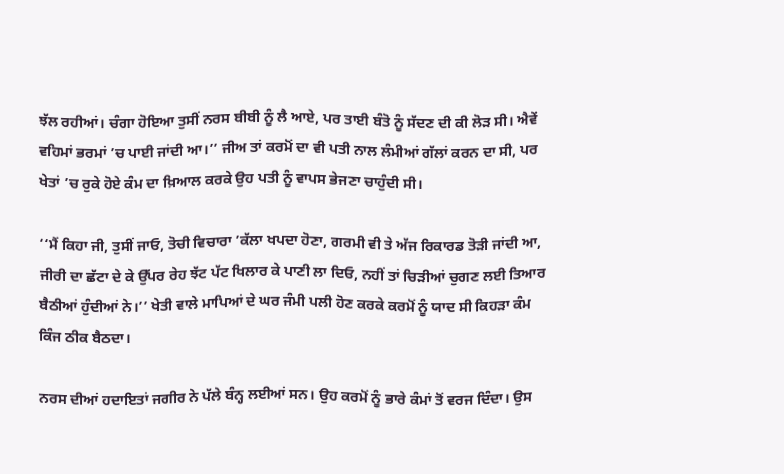ਝੱਲ ਰਹੀਆਂ। ਚੰਗਾ ਹੋਇਆ ਤੁਸੀਂ ਨਰਸ ਬੀਬੀ ਨੂੰ ਲੈ ਆਏ, ਪਰ ਤਾਈ ਬੰਤੋ ਨੂੰ ਸੱਦਣ ਦੀ ਕੀ ਲੋੜ ਸੀ। ਐਵੇਂ ਵਹਿਮਾਂ ਭਰਮਾਂ ’ਚ ਪਾਈ ਜਾਂਦੀ ਆ।’’ ਜੀਅ ਤਾਂ ਕਰਮੋਂ ਦਾ ਵੀ ਪਤੀ ਨਾਲ ਲੰਮੀਆਂ ਗੱਲਾਂ ਕਰਨ ਦਾ ਸੀ, ਪਰ ਖੇਤਾਂ ’ਚ ਰੁਕੇ ਹੋਏ ਕੰਮ ਦਾ ਖ਼ਿਆਲ ਕਰਕੇ ਉਹ ਪਤੀ ਨੂੰ ਵਾਪਸ ਭੇਜਣਾ ਚਾਹੁੰਦੀ ਸੀ।

‘‘ਮੈਂ ਕਿਹਾ ਜੀ, ਤੁਸੀਂ ਜਾਓ, ਤੋਚੀ ਵਿਚਾਰਾ ’ਕੱਲਾ ਖਪਦਾ ਹੋਣਾ, ਗਰਮੀ ਵੀ ਤੇ ਅੱਜ ਰਿਕਾਰਡ ਤੋੜੀ ਜਾਂਦੀ ਆ, ਜੀਰੀ ਦਾ ਛੱਟਾ ਦੇ ਕੇ ਉੱਪਰ ਰੇਹ ਝੱਟ ਪੱਟ ਖਿਲਾਰ ਕੇ ਪਾਣੀ ਲਾ ਦਿਓ, ਨਹੀਂ ਤਾਂ ਚਿੜੀਆਂ ਚੁਗਣ ਲਈ ਤਿਆਰ ਬੈਠੀਆਂ ਹੁੰਦੀਆਂ ਨੇ।’’ ਖੇਤੀ ਵਾਲੇ ਮਾਪਿਆਂ ਦੇ ਘਰ ਜੰਮੀ ਪਲੀ ਹੋਣ ਕਰਕੇ ਕਰਮੋਂ ਨੂੰ ਯਾਦ ਸੀ ਕਿਹੜਾ ਕੰਮ ਕਿੰਜ ਠੀਕ ਬੈਠਦਾ।

ਨਰਸ ਦੀਆਂ ਹਦਾਇਤਾਂ ਜਗੀਰ ਨੇ ਪੱਲੇ ਬੰਨ੍ਹ ਲਈਆਂ ਸਨ। ਉਹ ਕਰਮੋਂ ਨੂੰ ਭਾਰੇ ਕੰਮਾਂ ਤੋਂ ਵਰਜ ਦਿੰਦਾ। ਉਸ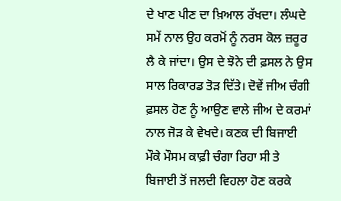ਦੇ ਖਾਣ ਪੀਣ ਦਾ ਖ਼ਿਆਲ ਰੱਖਦਾ। ਲੰਘਦੇ ਸਮੇਂ ਨਾਲ ਉਹ ਕਰਮੋਂ ਨੂੰ ਨਰਸ ਕੋਲ ਜ਼ਰੂਰ ਲੈ ਕੇ ਜਾਂਦਾ। ਉਸ ਦੇ ਝੋਨੇ ਦੀ ਫ਼ਸਲ ਨੇ ਉਸ ਸਾਲ ਰਿਕਾਰਡ ਤੋੜ ਦਿੱਤੇ। ਦੋਵੇਂ ਜੀਅ ਚੰਗੀ ਫ਼ਸਲ ਹੋਣ ਨੂੰ ਆਉਣ ਵਾਲੇ ਜੀਅ ਦੇ ਕਰਮਾਂ ਨਾਲ ਜੋੜ ਕੇ ਵੇਖਦੇ। ਕਣਕ ਦੀ ਬਿਜਾਈ ਮੌਕੇ ਮੌਸਮ ਕਾਫ਼ੀ ਚੰਗਾ ਰਿਹਾ ਸੀ ਤੇ ਬਿਜਾਈ ਤੋਂ ਜਲਦੀ ਵਿਹਲਾ ਹੋਣ ਕਰਕੇ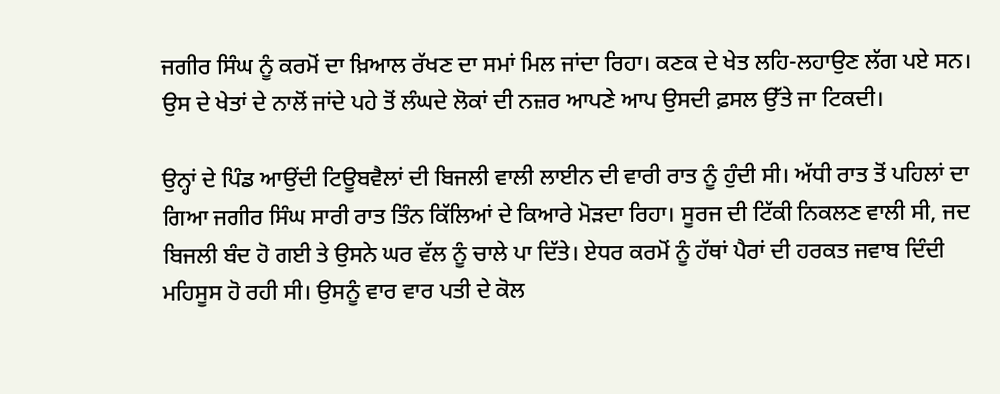ਜਗੀਰ ਸਿੰਘ ਨੂੰ ਕਰਮੋਂ ਦਾ ਖ਼ਿਆਲ ਰੱਖਣ ਦਾ ਸਮਾਂ ਮਿਲ ਜਾਂਦਾ ਰਿਹਾ। ਕਣਕ ਦੇ ਖੇਤ ਲਹਿ-ਲਹਾਉਣ ਲੱਗ ਪਏ ਸਨ। ਉਸ ਦੇ ਖੇਤਾਂ ਦੇ ਨਾਲੋਂ ਜਾਂਦੇ ਪਹੇ ਤੋਂ ਲੰਘਦੇ ਲੋਕਾਂ ਦੀ ਨਜ਼ਰ ਆਪਣੇ ਆਪ ਉਸਦੀ ਫ਼ਸਲ ਉੱਤੇ ਜਾ ਟਿਕਦੀ।

ਉਨ੍ਹਾਂ ਦੇ ਪਿੰਡ ਆਉਂਦੀ ਟਿਊਬਵੈਲਾਂ ਦੀ ਬਿਜਲੀ ਵਾਲੀ ਲਾਈਨ ਦੀ ਵਾਰੀ ਰਾਤ ਨੂੰ ਹੁੰਦੀ ਸੀ। ਅੱਧੀ ਰਾਤ ਤੋਂ ਪਹਿਲਾਂ ਦਾ ਗਿਆ ਜਗੀਰ ਸਿੰਘ ਸਾਰੀ ਰਾਤ ਤਿੰਨ ਕਿੱਲਿਆਂ ਦੇ ਕਿਆਰੇ ਮੋੜਦਾ ਰਿਹਾ। ਸੂਰਜ ਦੀ ਟਿੱਕੀ ਨਿਕਲਣ ਵਾਲੀ ਸੀ, ਜਦ ਬਿਜਲੀ ਬੰਦ ਹੋ ਗਈ ਤੇ ਉਸਨੇ ਘਰ ਵੱਲ ਨੂੰ ਚਾਲੇ ਪਾ ਦਿੱਤੇ। ਏਧਰ ਕਰਮੋਂ ਨੂੰ ਹੱਥਾਂ ਪੈਰਾਂ ਦੀ ਹਰਕਤ ਜਵਾਬ ਦਿੰਦੀ ਮਹਿਸੂਸ ਹੋ ਰਹੀ ਸੀ। ਉਸਨੂੰ ਵਾਰ ਵਾਰ ਪਤੀ ਦੇ ਕੋਲ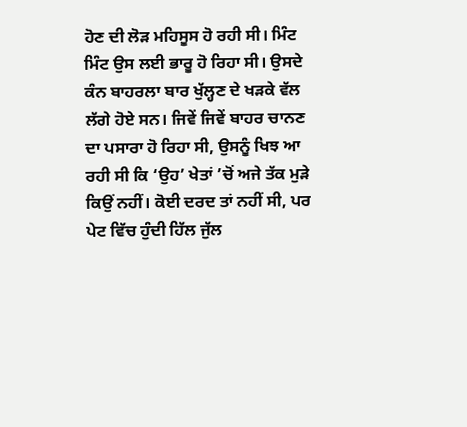ਹੋਣ ਦੀ ਲੋੜ ਮਹਿਸੂਸ ਹੋ ਰਹੀ ਸੀ। ਮਿੰਟ ਮਿੰਟ ਉਸ ਲਈ ਭਾਰੂ ਹੋ ਰਿਹਾ ਸੀ। ਉਸਦੇ ਕੰਨ ਬਾਹਰਲਾ ਬਾਰ ਖੁੱਲ੍ਹਣ ਦੇ ਖੜਕੇ ਵੱਲ ਲੱਗੇ ਹੋਏ ਸਨ। ਜਿਵੇਂ ਜਿਵੇਂ ਬਾਹਰ ਚਾਨਣ ਦਾ ਪਸਾਰਾ ਹੋ ਰਿਹਾ ਸੀ, ਉਸਨੂੰ ਖਿਝ ਆ ਰਹੀ ਸੀ ਕਿ ‘ਉਹ’ ਖੇਤਾਂ ’ਚੋਂ ਅਜੇ ਤੱਕ ਮੁੜੇ ਕਿਉਂ ਨਹੀਂ। ਕੋਈ ਦਰਦ ਤਾਂ ਨਹੀਂ ਸੀ, ਪਰ ਪੇਟ ਵਿੱਚ ਹੁੰਦੀ ਹਿੱਲ ਜੁੱਲ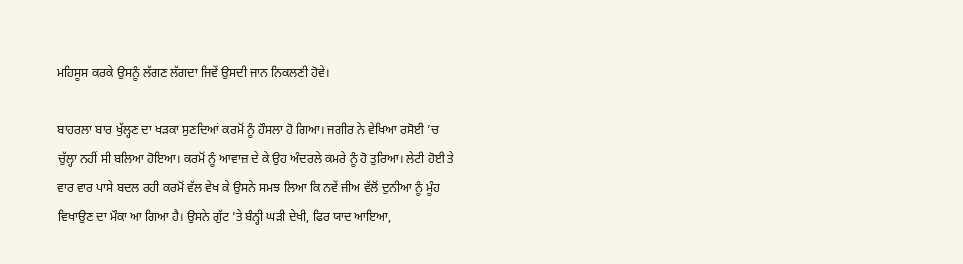ਮਹਿਸੂਸ ਕਰਕੇ ਉਸਨੂੰ ਲੱਗਣ ਲੱਗਦਾ ਜਿਵੇਂ ਉਸਦੀ ਜਾਨ ਨਿਕਲਣੀ ਹੋਵੇ।

ਬਾਹਰਲਾ ਬਾਰ ਖੁੱਲ੍ਹਣ ਦਾ ਖੜਕਾ ਸੁਣਦਿਆਂ ਕਰਮੋਂ ਨੂੰ ਹੌਸਲਾ ਹੋ ਗਿਆ। ਜਗੀਰ ਨੇ ਵੇਖਿਆ ਰਸੋਈ ’ਚ ਚੁੱਲ੍ਹਾ ਨਹੀਂ ਸੀ ਬਲਿਆ ਹੋਇਆ। ਕਰਮੋਂ ਨੂੰ ਆਵਾਜ਼ ਦੇ ਕੇ ਉਹ ਅੰਦਰਲੇ ਕਮਰੇ ਨੂੰ ਹੋ ਤੁਰਿਆ। ਲੇਟੀ ਹੋਈ ਤੇ ਵਾਰ ਵਾਰ ਪਾਸੇ ਬਦਲ ਰਹੀ ਕਰਮੋਂ ਵੱਲ ਵੇਖ ਕੇ ਉਸਨੇ ਸਮਝ ਲਿਆ ਕਿ ਨਵੇਂ ਜੀਅ ਵੱਲੋਂ ਦੁਨੀਆ ਨੂੰ ਮੂੰਹ ਵਿਖਾਉਣ ਦਾ ਮੌਕਾ ਆ ਗਿਆ ਹੈ। ਉਸਨੇ ਗੁੱਟ ’ਤੇ ਬੰਨ੍ਹੀ ਘੜੀ ਦੇਖੀ, ਫਿਰ ਯਾਦ ਆਇਆ,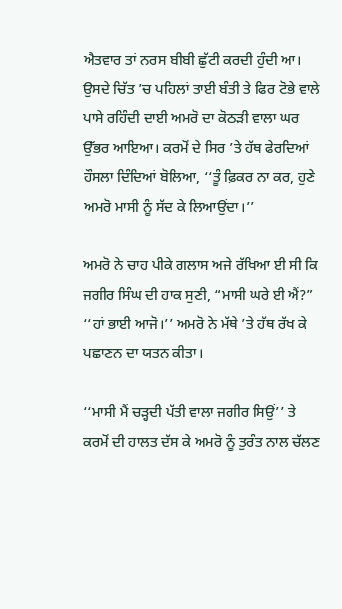ਐਤਵਾਰ ਤਾਂ ਨਰਸ ਬੀਬੀ ਛੁੱਟੀ ਕਰਦੀ ਹੁੰਦੀ ਆ। ਉਸਦੇ ਚਿੱਤ ’ਚ ਪਹਿਲਾਂ ਤਾਈ ਬੰਤੀ ਤੇ ਫਿਰ ਟੋਭੇ ਵਾਲੇ ਪਾਸੇ ਰਹਿੰਦੀ ਦਾਈ ਅਮਰੋ ਦਾ ਕੋਠੜੀ ਵਾਲਾ ਘਰ ਉੱਭਰ ਆਇਆ। ਕਰਮੋਂ ਦੇ ਸਿਰ ’ਤੇ ਹੱਥ ਫੇਰਦਿਆਂ ਹੌਸਲਾ ਦਿੰਦਿਆਂ ਬੋਲਿਆ, ‘‘ਤੂੰ ਫ਼ਿਕਰ ਨਾ ਕਰ, ਹੁਣੇ ਅਮਰੋ ਮਾਸੀ ਨੂੰ ਸੱਦ ਕੇ ਲਿਆਉਂਦਾ।’’

ਅਮਰੋ ਨੇ ਚਾਹ ਪੀਕੇ ਗਲਾਸ ਅਜੇ ਰੱਖਿਆ ਈ ਸੀ ਕਿ ਜਗੀਰ ਸਿੰਘ ਦੀ ਹਾਕ ਸੁਣੀ, “ਮਾਸੀ ਘਰੇ ਈ ਐਂ?” ‘‘ਹਾਂ ਭਾਈ ਆਜੋ।’’ ਅਮਰੋ ਨੇ ਮੱਥੇ ’ਤੇ ਹੱਥ ਰੱਖ ਕੇ ਪਛਾਣਨ ਦਾ ਯਤਨ ਕੀਤਾ।

‘‘ਮਾਸੀ ਮੈਂ ਚੜ੍ਹਦੀ ਪੱਤੀ ਵਾਲਾ ਜਗੀਰ ਸਿਉਂ’’ ਤੇ ਕਰਮੋਂ ਦੀ ਹਾਲਤ ਦੱਸ ਕੇ ਅਮਰੋ ਨੂੰ ਤੁਰੰਤ ਨਾਲ ਚੱਲਣ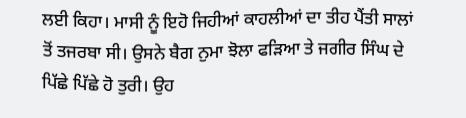ਲਈ ਕਿਹਾ। ਮਾਸੀ ਨੂੰ ਇਹੋ ਜਿਹੀਆਂ ਕਾਹਲੀਆਂ ਦਾ ਤੀਹ ਪੈਂਤੀ ਸਾਲਾਂ ਤੋਂ ਤਜਰਬਾ ਸੀ। ਉਸਨੇ ਬੈਗ ਨੁਮਾ ਝੋਲਾ ਫੜਿਆ ਤੇ ਜਗੀਰ ਸਿੰਘ ਦੇ ਪਿੱਛੇ ਪਿੱਛੇ ਹੋ ਤੁਰੀ। ਉਹ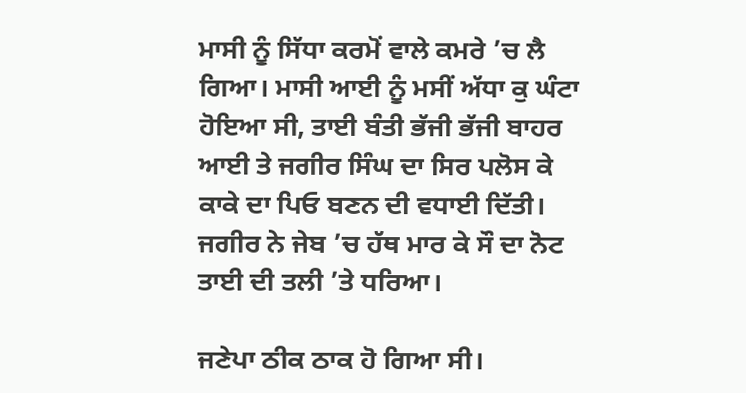ਮਾਸੀ ਨੂੰ ਸਿੱਧਾ ਕਰਮੋਂ ਵਾਲੇ ਕਮਰੇ ’ਚ ਲੈ ਗਿਆ। ਮਾਸੀ ਆਈ ਨੂੰ ਮਸੀਂ ਅੱਧਾ ਕੁ ਘੰਟਾ ਹੋਇਆ ਸੀ, ਤਾਈ ਬੰਤੀ ਭੱਜੀ ਭੱਜੀ ਬਾਹਰ ਆਈ ਤੇ ਜਗੀਰ ਸਿੰਘ ਦਾ ਸਿਰ ਪਲੋਸ ਕੇ ਕਾਕੇ ਦਾ ਪਿਓ ਬਣਨ ਦੀ ਵਧਾਈ ਦਿੱਤੀ। ਜਗੀਰ ਨੇ ਜੇਬ ’ਚ ਹੱਥ ਮਾਰ ਕੇ ਸੌ ਦਾ ਨੋਟ ਤਾਈ ਦੀ ਤਲੀ ’ਤੇ ਧਰਿਆ।

ਜਣੇਪਾ ਠੀਕ ਠਾਕ ਹੋ ਗਿਆ ਸੀ।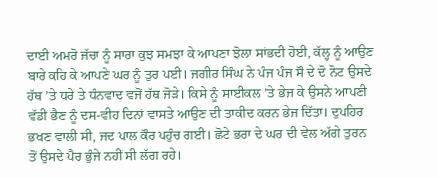ਦਾਈ ਅਮਰੋ ਜੱਚਾ ਨੂੰ ਸਾਰਾ ਕੁਝ ਸਮਝਾ ਕੇ ਆਪਣਾ ਝੋਲਾ ਸਾਂਭਦੀ ਹੋਈ, ਕੱਲ੍ਹ ਨੂੰ ਆਉਣ ਬਾਰੇ ਕਹਿ ਕੇ ਆਪਣੇ ਘਰ ਨੂੰ ਤੁਰ ਪਈ। ਜਗੀਰ ਸਿੰਘ ਨੇ ਪੰਜ ਪੰਜ ਸੌ ਦੇ ਦੋ ਨੋਟ ਉਸਦੇ ਹੱਥ ’ਤੇ ਧਰੇ ਤੇ ਧੰਨਵਾਦ ਵਜੋਂ ਹੱਥ ਜੋੜੇ। ਕਿਸੇ ਨੂੰ ਸਾਈਕਲ ’ਤੇ ਭੇਜ ਕੇ ਉਸਨੇ ਆਪਣੀ ਵੱਡੀ ਭੈਣ ਨੂੰ ਦਸ-ਵੀਹ ਦਿਨਾਂ ਵਾਸਤੇ ਆਉਣ ਦੀ ਤਾਕੀਦ ਕਰਨ ਭੇਜ ਦਿੱਤਾ। ਦੁਪਹਿਰ ਭਖਣ ਵਾਲੀ ਸੀ, ਜਦ ਪਾਲ ਕੌਰ ਪਹੁੰਚ ਗਈ। ਛੋਟੇ ਭਰਾ ਦੇ ਘਰ ਦੀ ਵੇਲ ਅੱਗੇ ਤੁਰਨ ਤੋਂ ਉਸਦੇ ਪੈਰ ਭੁੰਜੇ ਨਹੀਂ ਸੀ ਲੱਗ ਰਹੇ।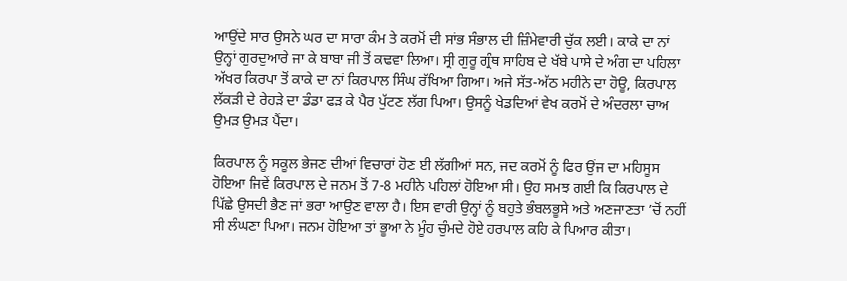ਆਉਂਦੇ ਸਾਰ ਉਸਨੇ ਘਰ ਦਾ ਸਾਰਾ ਕੰਮ ਤੇ ਕਰਮੋਂ ਦੀ ਸਾਂਭ ਸੰਭਾਲ ਦੀ ਜ਼ਿੰਮੇਵਾਰੀ ਚੁੱਕ ਲਈ। ਕਾਕੇ ਦਾ ਨਾਂ ਉਨ੍ਹਾਂ ਗੁਰਦੁਆਰੇ ਜਾ ਕੇ ਬਾਬਾ ਜੀ ਤੋਂ ਕਢਵਾ ਲਿਆ। ਸ੍ਰੀ ਗੁਰੂ ਗ੍ਰੰਥ ਸਾਹਿਬ ਦੇ ਖੱਬੇ ਪਾਸੇ ਦੇ ਅੰਗ ਦਾ ਪਹਿਲਾ ਅੱਖਰ ਕਿਰਪਾ ਤੋਂ ਕਾਕੇ ਦਾ ਨਾਂ ਕਿਰਪਾਲ ਸਿੰਘ ਰੱਖਿਆ ਗਿਆ। ਅਜੇ ਸੱਤ-ਅੱਠ ਮਹੀਨੇ ਦਾ ਹੋਊ, ਕਿਰਪਾਲ ਲੱਕੜੀ ਦੇ ਰੇਹੜੇ ਦਾ ਡੰਡਾ ਫੜ ਕੇ ਪੈਰ ਪੁੱਟਣ ਲੱਗ ਪਿਆ। ਉਸਨੂੰ ਖੇਡਦਿਆਂ ਵੇਖ ਕਰਮੋਂ ਦੇ ਅੰਦਰਲਾ ਚਾਅ ਉਮੜ ਉਮੜ ਪੈਂਦਾ।

ਕਿਰਪਾਲ ਨੂੰ ਸਕੂਲ ਭੇਜਣ ਦੀਆਂ ਵਿਚਾਰਾਂ ਹੋਣ ਈ ਲੱਗੀਆਂ ਸਨ, ਜਦ ਕਰਮੋਂ ਨੂੰ ਫਿਰ ਉਂਜ ਦਾ ਮਹਿਸੂਸ ਹੋਇਆ ਜਿਵੇਂ ਕਿਰਪਾਲ ਦੇ ਜਨਮ ਤੋਂ 7-8 ਮਹੀਨੇ ਪਹਿਲਾਂ ਹੋਇਆ ਸੀ। ਉਹ ਸਮਝ ਗਈ ਕਿ ਕਿਰਪਾਲ ਦੇ ਪਿੱਛੇ ਉਸਦੀ ਭੈਣ ਜਾਂ ਭਰਾ ਆਉਣ ਵਾਲਾ ਹੈ। ਇਸ ਵਾਰੀ ਉਨ੍ਹਾਂ ਨੂੰ ਬਹੁਤੇ ਭੰਬਲਭੂਸੇ ਅਤੇ ਅਣਜਾਣਤਾ ’ਚੋਂ ਨਹੀਂ ਸੀ ਲੰਘਣਾ ਪਿਆ। ਜਨਮ ਹੋਇਆ ਤਾਂ ਭੂਆ ਨੇ ਮੂੰਹ ਚੁੰਮਦੇ ਹੋਏ ਹਰਪਾਲ ਕਹਿ ਕੇ ਪਿਆਰ ਕੀਤਾ।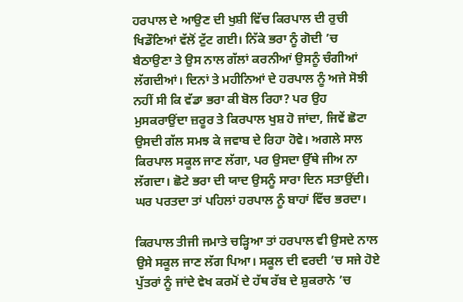ਹਰਪਾਲ ਦੇ ਆਉਣ ਦੀ ਖੁਸ਼ੀ ਵਿੱਚ ਕਿਰਪਾਲ ਦੀ ਰੁਚੀ ਖਿਡੌਣਿਆਂ ਵੱਲੋਂ ਟੁੱਟ ਗਈ। ਨਿੱਕੇ ਭਰਾ ਨੂੰ ਗੋਦੀ ’ਚ ਬੈਠਾਉਣਾ ਤੇ ਉਸ ਨਾਲ ਗੱਲਾਂ ਕਰਨੀਆਂ ਉਸਨੂੰ ਚੰਗੀਆਂ ਲੱਗਦੀਆਂ। ਦਿਨਾਂ ਤੇ ਮਹੀਨਿਆਂ ਦੇ ਹਰਪਾਲ ਨੂੰ ਅਜੇ ਸੋਝੀ ਨਹੀਂ ਸੀ ਕਿ ਵੱਡਾ ਭਰਾ ਕੀ ਬੋਲ ਰਿਹਾ? ਪਰ ਉਹ ਮੁਸਕਰਾਉਂਦਾ ਜ਼ਰੂਰ ਤੇ ਕਿਰਪਾਲ ਖੁਸ਼ ਹੋ ਜਾਂਦਾ, ਜਿਵੇਂ ਛੋਟਾ ਉਸਦੀ ਗੱਲ ਸਮਝ ਕੇ ਜਵਾਬ ਦੇ ਰਿਹਾ ਹੋਵੇ। ਅਗਲੇ ਸਾਲ ਕਿਰਪਾਲ ਸਕੂਲ ਜਾਣ ਲੱਗਾ, ਪਰ ਉਸਦਾ ਉੱਥੇ ਜੀਅ ਨਾ ਲੱਗਦਾ। ਛੋਟੇ ਭਰਾ ਦੀ ਯਾਦ ਉਸਨੂੰ ਸਾਰਾ ਦਿਨ ਸਤਾਉਂਦੀ। ਘਰ ਪਰਤਦਾ ਤਾਂ ਪਹਿਲਾਂ ਹਰਪਾਲ ਨੂੰ ਬਾਹਾਂ ਵਿੱਚ ਭਰਦਾ।

ਕਿਰਪਾਲ ਤੀਜੀ ਜਮਾਤੇ ਚੜ੍ਹਿਆ ਤਾਂ ਹਰਪਾਲ ਵੀ ਉਸਦੇ ਨਾਲ ਉਸੇ ਸਕੂਲ ਜਾਣ ਲੱਗ ਪਿਆ। ਸਕੂਲ ਦੀ ਵਰਦੀ ’ਚ ਸਜੇ ਹੋਏ ਪੁੱਤਰਾਂ ਨੂੰ ਜਾਂਦੇ ਵੇਖ ਕਰਮੋਂ ਦੇ ਹੱਥ ਰੱਬ ਦੇ ਸ਼ੁਕਰਾਨੇ ’ਚ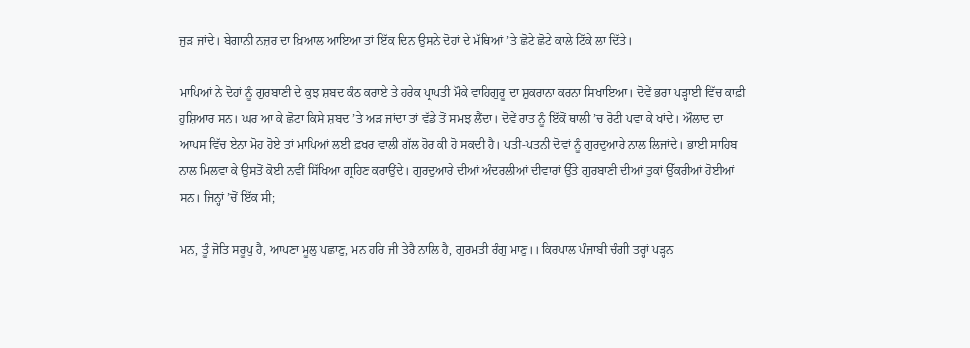ਜੁੜ ਜਾਂਦੇ। ਬੇਗਾਨੀ ਨਜ਼ਰ ਦਾ ਖ਼ਿਆਲ ਆਇਆ ਤਾਂ ਇੱਕ ਦਿਨ ਉਸਨੇ ਦੋਹਾਂ ਦੇ ਮੱਥਿਆਂ ’ਤੇ ਛੋਟੇ ਛੋਟੇ ਕਾਲੇ ਟਿੱਕੇ ਲਾ ਦਿੱਤੇ।

ਮਾਪਿਆਂ ਨੇ ਦੋਹਾਂ ਨੂੰ ਗੁਰਬਾਣੀ ਦੇ ਕੁਝ ਸ਼ਬਦ ਕੰਠ ਕਰਾਏ ਤੇ ਹਰੇਕ ਪ੍ਰਾਪਤੀ ਮੌਕੇ ਵਾਹਿਗੁਰੂ ਦਾ ਸ਼ੁਕਰਾਨਾ ਕਰਨਾ ਸਿਖਾਇਆ। ਦੋਵੇਂ ਭਰਾ ਪੜ੍ਹਾਈ ਵਿੱਚ ਕਾਫ਼ੀ ਹੁਸ਼ਿਆਰ ਸਨ। ਘਰ ਆ ਕੇ ਛੋਟਾ ਕਿਸੇ ਸ਼ਬਦ ’ਤੇ ਅੜ ਜਾਂਦਾ ਤਾਂ ਵੱਡੇ ਤੋਂ ਸਮਝ ਲੈਂਦਾ। ਦੋਵੇਂ ਰਾਤ ਨੂੰ ਇੱਕੋਂ ਥਾਲੀ ’ਚ ਰੋਟੀ ਪਵਾ ਕੇ ਖਾਂਦੇ। ਔਲਾਦ ਦਾ ਆਪਸ ਵਿੱਚ ਏਨਾ ਮੋਹ ਹੋਏ ਤਾਂ ਮਾਪਿਆਂ ਲਈ ਫ਼ਖਰ ਵਾਲੀ ਗੱਲ ਹੋਰ ਕੀ ਹੋ ਸਕਦੀ ਹੈ। ਪਤੀ-ਪਤਨੀ ਦੋਵਾਂ ਨੂੰ ਗੁਰਦੁਆਰੇ ਨਾਲ ਲਿਜਾਂਦੇ। ਭਾਈ ਸਾਹਿਬ ਨਾਲ ਮਿਲਵਾ ਕੇ ਉਸਤੋਂ ਕੋਈ ਨਵੀਂ ਸਿੱਖਿਆ ਗ੍ਰਹਿਣ ਕਰਾਉਂਦੇ। ਗੁਰਦੁਆਰੇ ਦੀਆਂ ਅੰਦਰਲੀਆਂ ਦੀਵਾਰਾਂ ਉੱਤੇ ਗੁਰਬਾਣੀ ਦੀਆਂ ਤੁਕਾਂ ਉੱਕਰੀਆਂ ਹੋਈਆਂ ਸਨ। ਜਿਨ੍ਹਾਂ ’ਚੋਂ ਇੱਕ ਸੀ;

ਮਨ, ਤੂੰ ਜੋਤਿ ਸਰੂਪੁ ਹੈ, ਆਪਣਾ ਮੂਲੁ ਪਛਾਣੁ, ਮਨ ਹਰਿ ਜੀ ਤੇਰੈ ਨਾਲਿ ਹੈ, ਗੁਰਮਤੀ ਰੰਗੁ ਮਾਣੁ।। ਕਿਰਪਾਲ ਪੰਜਾਬੀ ਚੰਗੀ ਤਰ੍ਹਾਂ ਪੜ੍ਹਨ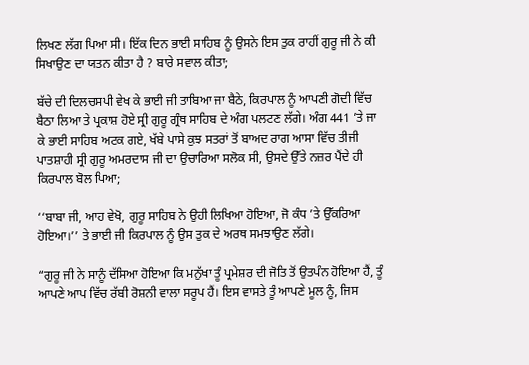ਲਿਖਣ ਲੱਗ ਪਿਆ ਸੀ। ਇੱਕ ਦਿਨ ਭਾਈ ਸਾਹਿਬ ਨੂੰ ਉਸਨੇ ਇਸ ਤੁਕ ਰਾਹੀਂ ਗੁਰੂ ਜੀ ਨੇ ਕੀ ਸਿਖਾਉਣ ਦਾ ਯਤਨ ਕੀਤਾ ਹੈ ? ਬਾਰੇ ਸਵਾਲ ਕੀਤਾ;

ਬੱਚੇ ਦੀ ਦਿਲਚਸਪੀ ਵੇਖ ਕੇ ਭਾਈ ਜੀ ਤਾਬਿਆ ਜਾ ਬੈਠੇ, ਕਿਰਪਾਲ ਨੂੰ ਆਪਣੀ ਗੋਦੀ ਵਿੱਚ ਬੈਠਾ ਲਿਆ ਤੇ ਪ੍ਰਕਾਸ਼ ਹੋਏ ਸ੍ਰੀ ਗੁਰੂ ਗ੍ਰੰਥ ਸਾਹਿਬ ਦੇ ਅੰਗ ਪਲਟਣ ਲੱਗੇ। ਅੰਗ 441 ’ਤੇ ਜਾ ਕੇ ਭਾਈ ਸਾਹਿਬ ਅਟਕ ਗਏ, ਖੱਬੇ ਪਾਸੇ ਕੁਝ ਸਤਰਾਂ ਤੋਂ ਬਾਅਦ ਰਾਗ ਆਸਾ ਵਿੱਚ ਤੀਜੀ ਪਾਤਸ਼ਾਹੀ ਸ੍ਰੀ ਗੁਰੂ ਅਮਰਦਾਸ ਜੀ ਦਾ ਉਚਾਰਿਆ ਸਲੋਕ ਸੀ, ਉਸਦੇ ਉੱਤੇ ਨਜ਼ਰ ਪੈਂਦੇ ਹੀ ਕਿਰਪਾਲ ਬੋਲ ਪਿਆ;

‘‘ਬਾਬਾ ਜੀ, ਆਹ ਵੇਖੋ, ਗੁਰੂ ਸਾਹਿਬ ਨੇ ਉਹੀ ਲਿਖਿਆ ਹੋਇਆ, ਜੋ ਕੰਧ ’ਤੇ ਉੱਕਰਿਆ ਹੋਇਆ।’’ ਤੇ ਭਾਈ ਜੀ ਕਿਰਪਾਲ ਨੂੰ ਉਸ ਤੁਕ ਦੇ ਅਰਥ ਸਮਝਾਉਣ ਲੱਗੇ।

“ਗੁਰੂ ਜੀ ਨੇ ਸਾਨੂੰ ਦੱਸਿਆ ਹੋਇਆ ਕਿ ਮਨੁੱਖਾ ਤੂੰ ਪ੍ਰਮੇਸ਼ਰ ਦੀ ਜੋਤਿ ਤੋਂ ਉਤਪੰਨ ਹੋਇਆ ਹੈਂ, ਤੂੰ ਆਪਣੇ ਆਪ ਵਿੱਚ ਰੱਬੀ ਰੋਸ਼ਨੀ ਵਾਲਾ ਸਰੂਪ ਹੈਂ। ਇਸ ਵਾਸਤੇ ਤੂੰ ਆਪਣੇ ਮੂਲ ਨੂੰ, ਜਿਸ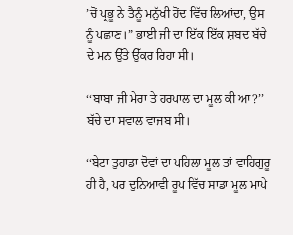’ਚੋਂ ਪ੍ਰਭੂ ਨੇ ਤੈਨੂੰ ਮਨੁੱਖੀ ਹੋਂਦ ਵਿੱਚ ਲਿਆਂਦਾ, ਉਸ ਨੂੰ ਪਛਾਣ।” ਭਾਈ ਜੀ ਦਾ ਇੱਕ ਇੱਕ ਸ਼ਬਦ ਬੱਚੇ ਦੇ ਮਨ ਉੱਤੇ ਉੱਕਰ ਰਿਹਾ ਸੀ।

‘‘ਬਾਬਾ ਜੀ ਮੇਰਾ ਤੇ ਹਰਪਾਲ ਦਾ ਮੂਲ ਕੀ ਆ?’’ ਬੱਚੇ ਦਾ ਸਵਾਲ ਵਾਜਬ ਸੀ।

‘‘ਬੇਟਾ ਤੁਹਾਡਾ ਦੋਵਾਂ ਦਾ ਪਹਿਲਾ ਮੂਲ ਤਾਂ ਵਾਹਿਗੁਰੂ ਹੀ ਹੈ, ਪਰ ਦੁਨਿਆਵੀ ਰੂਪ ਵਿੱਚ ਸਾਡਾ ਮੂਲ ਮਾਪੇ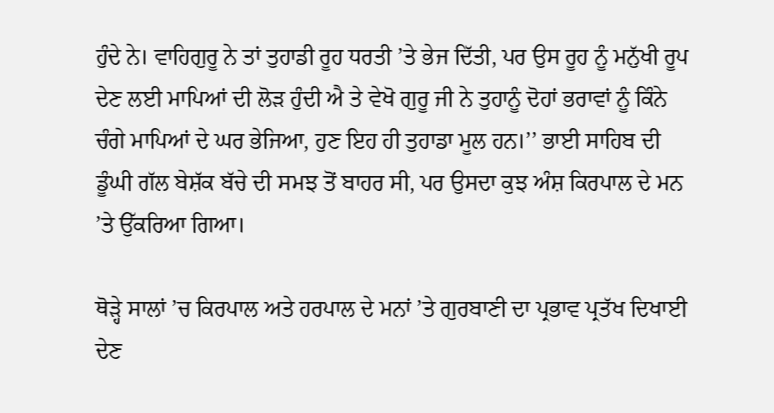ਹੁੰਦੇ ਨੇ। ਵਾਹਿਗੁਰੂ ਨੇ ਤਾਂ ਤੁਹਾਡੀ ਰੂਹ ਧਰਤੀ ’ਤੇ ਭੇਜ ਦਿੱਤੀ, ਪਰ ਉਸ ਰੂਹ ਨੂੰ ਮਨੁੱਖੀ ਰੂਪ ਦੇਣ ਲਈ ਮਾਪਿਆਂ ਦੀ ਲੋੜ ਹੁੰਦੀ ਐ ਤੇ ਵੇਖੋ ਗੁਰੂ ਜੀ ਨੇ ਤੁਹਾਨੂੰ ਦੋਹਾਂ ਭਰਾਵਾਂ ਨੂੰ ਕਿੰਨੇ ਚੰਗੇ ਮਾਪਿਆਂ ਦੇ ਘਰ ਭੇਜਿਆ, ਹੁਣ ਇਹ ਹੀ ਤੁਹਾਡਾ ਮੂਲ ਹਨ।’’ ਭਾਈ ਸਾਹਿਬ ਦੀ ਡੂੰਘੀ ਗੱਲ ਬੇਸ਼ੱਕ ਬੱਚੇ ਦੀ ਸਮਝ ਤੋਂ ਬਾਹਰ ਸੀ, ਪਰ ਉਸਦਾ ਕੁਝ ਅੰਸ਼ ਕਿਰਪਾਲ ਦੇ ਮਨ ’ਤੇ ਉੱਕਰਿਆ ਗਿਆ।

ਥੋੜ੍ਹੇ ਸਾਲਾਂ ’ਚ ਕਿਰਪਾਲ ਅਤੇ ਹਰਪਾਲ ਦੇ ਮਨਾਂ ’ਤੇ ਗੁਰਬਾਣੀ ਦਾ ਪ੍ਰਭਾਵ ਪ੍ਰਤੱਖ ਦਿਖਾਈ ਦੇਣ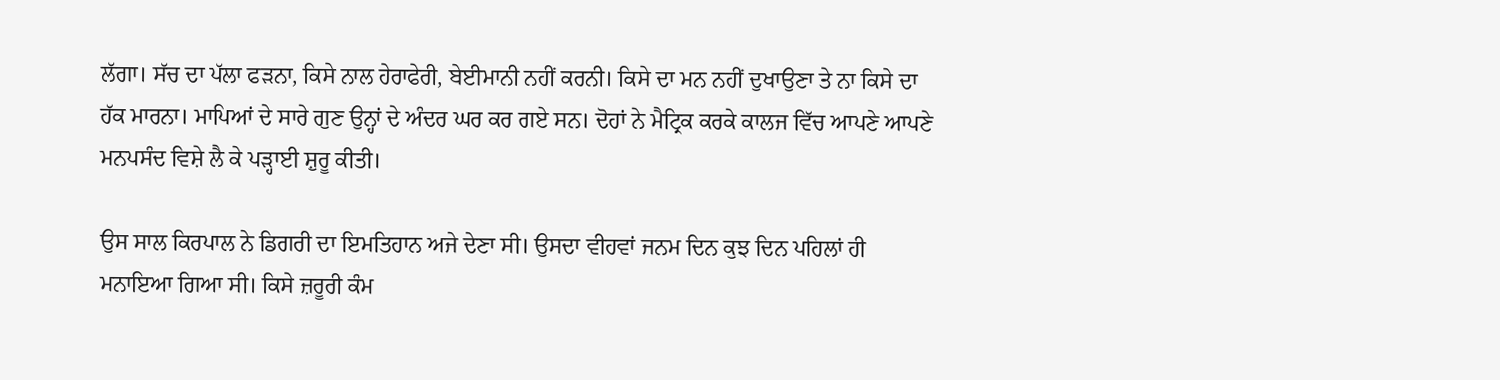ਲੱਗਾ। ਸੱਚ ਦਾ ਪੱਲਾ ਫੜਨਾ, ਕਿਸੇ ਨਾਲ ਹੇਰਾਫੇਰੀ, ਬੇਈਮਾਨੀ ਨਹੀਂ ਕਰਨੀ। ਕਿਸੇ ਦਾ ਮਨ ਨਹੀਂ ਦੁਖਾਉਣਾ ਤੇ ਨਾ ਕਿਸੇ ਦਾ ਹੱਕ ਮਾਰਨਾ। ਮਾਪਿਆਂ ਦੇ ਸਾਰੇ ਗੁਣ ਉਨ੍ਹਾਂ ਦੇ ਅੰਦਰ ਘਰ ਕਰ ਗਏ ਸਨ। ਦੋਹਾਂ ਨੇ ਮੈਟ੍ਰਿਕ ਕਰਕੇ ਕਾਲਜ ਵਿੱਚ ਆਪਣੇ ਆਪਣੇ ਮਨਪਸੰਦ ਵਿਸ਼ੇ ਲੈ ਕੇ ਪੜ੍ਹਾਈ ਸ਼ੁਰੂ ਕੀਤੀ।

ਉਸ ਸਾਲ ਕਿਰਪਾਲ ਨੇ ਡਿਗਰੀ ਦਾ ਇਮਤਿਹਾਨ ਅਜੇ ਦੇਣਾ ਸੀ। ਉਸਦਾ ਵੀਹਵਾਂ ਜਨਮ ਦਿਨ ਕੁਝ ਦਿਨ ਪਹਿਲਾਂ ਹੀ ਮਨਾਇਆ ਗਿਆ ਸੀ। ਕਿਸੇ ਜ਼ਰੂਰੀ ਕੰਮ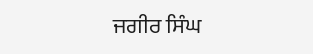ਜਗੀਰ ਸਿੰਘ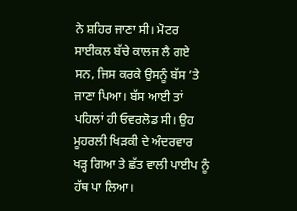ਨੇ ਸ਼ਹਿਰ ਜਾਣਾ ਸੀ। ਮੋਟਰ ਸਾਈਕਲ ਬੱਚੇ ਕਾਲਜ ਲੈ ਗਏ ਸਨ, ਜਿਸ ਕਰਕੇ ਉਸਨੂੰ ਬੱਸ ’ਤੇ ਜਾਣਾ ਪਿਆ। ਬੱਸ ਆਈ ਤਾਂ ਪਹਿਲਾਂ ਹੀ ਓਵਰਲੋਡ ਸੀ। ਉਹ ਮੂਹਰਲੀ ਖਿੜਕੀ ਦੇ ਅੰਦਰਵਾਰ ਖੜ੍ਹ ਗਿਆ ਤੇ ਛੱਤ ਵਾਲੀ ਪਾਈਪ ਨੂੰ ਹੱਥ ਪਾ ਲਿਆ।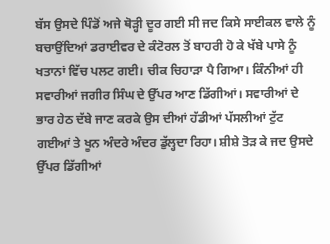ਬੱਸ ਉਸਦੇ ਪਿੰਡੋਂ ਅਜੇ ਥੋੜ੍ਹੀ ਦੂਰ ਗਈ ਸੀ ਜਦ ਕਿਸੇ ਸਾਈਕਲ ਵਾਲੇ ਨੂੰ ਬਚਾਉਂਦਿਆਂ ਡਰਾਈਵਰ ਦੇ ਕੰਟੋਰਲ ਤੋਂ ਬਾਹਰੀ ਹੋ ਕੇ ਖੱਬੇ ਪਾਸੇ ਨੂੰ ਖਤਾਨਾਂ ਵਿੱਚ ਪਲਟ ਗਈ। ਚੀਕ ਚਿਹਾੜਾ ਪੈ ਗਿਆ। ਕਿੰਨੀਆਂ ਹੀ ਸਵਾਰੀਆਂ ਜਗੀਰ ਸਿੰਘ ਦੇ ਉੱਪਰ ਆਣ ਡਿੱਗੀਆਂ। ਸਵਾਰੀਆਂ ਦੇ ਭਾਰ ਹੇਠ ਦੱਬੇ ਜਾਣ ਕਰਕੇ ਉਸ ਦੀਆਂ ਹੱਡੀਆਂ ਪੱਸਲੀਆਂ ਟੁੱਟ ਗਈਆਂ ਤੇ ਖੂਨ ਅੰਦਰੇ ਅੰਦਰ ਡੁੱਲ੍ਹਦਾ ਰਿਹਾ। ਸ਼ੀਸ਼ੇ ਤੋੜ ਕੇ ਜਦ ਉਸਦੇ ਉੱਪਰ ਡਿੱਗੀਆਂ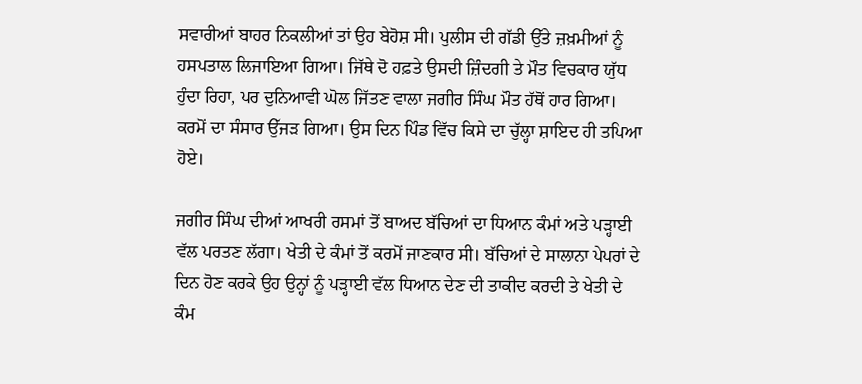ਸਵਾਰੀਆਂ ਬਾਹਰ ਨਿਕਲੀਆਂ ਤਾਂ ਉਹ ਬੇਹੋਸ਼ ਸੀ। ਪੁਲੀਸ ਦੀ ਗੱਡੀ ਉੱਤੇ ਜ਼ਖ਼ਮੀਆਂ ਨੂੰ ਹਸਪਤਾਲ ਲਿਜਾਇਆ ਗਿਆ। ਜਿੱਥੇ ਦੋ ਹਫ਼ਤੇ ਉਸਦੀ ਜ਼ਿੰਦਗੀ ਤੇ ਮੌਤ ਵਿਚਕਾਰ ਯੁੱਧ ਹੁੰਦਾ ਰਿਹਾ, ਪਰ ਦੁਨਿਆਵੀ ਘੋਲ ਜਿੱਤਣ ਵਾਲਾ ਜਗੀਰ ਸਿੰਘ ਮੌਤ ਹੱਥੋਂ ਹਾਰ ਗਿਆ। ਕਰਮੋਂ ਦਾ ਸੰਸਾਰ ਉੱਜੜ ਗਿਆ। ਉਸ ਦਿਨ ਪਿੰਡ ਵਿੱਚ ਕਿਸੇ ਦਾ ਚੁੱਲ੍ਹਾ ਸ਼ਾਇਦ ਹੀ ਤਪਿਆ ਹੋਏ।

ਜਗੀਰ ਸਿੰਘ ਦੀਆਂ ਆਖਰੀ ਰਸਮਾਂ ਤੋਂ ਬਾਅਦ ਬੱਚਿਆਂ ਦਾ ਧਿਆਨ ਕੰਮਾਂ ਅਤੇ ਪੜ੍ਹਾਈ ਵੱਲ ਪਰਤਣ ਲੱਗਾ। ਖੇਤੀ ਦੇ ਕੰਮਾਂ ਤੋਂ ਕਰਮੋਂ ਜਾਣਕਾਰ ਸੀ। ਬੱਚਿਆਂ ਦੇ ਸਾਲਾਨਾ ਪੇਪਰਾਂ ਦੇ ਦਿਨ ਹੋਣ ਕਰਕੇ ਉਹ ਉਨ੍ਹਾਂ ਨੂੰ ਪੜ੍ਹਾਈ ਵੱਲ ਧਿਆਨ ਦੇਣ ਦੀ ਤਾਕੀਦ ਕਰਦੀ ਤੇ ਖੇਤੀ ਦੇ ਕੰਮ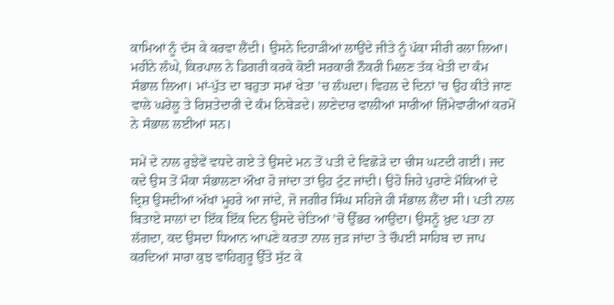ਕਾਮਿਆਂ ਨੂੰ ਦੱਸ ਕੇ ਕਰਵਾ ਲੈਂਦੀ। ਉਸਨੇ ਦਿਹਾੜੀਆਂ ਲਾਉਂਦੇ ਜੀਤੇ ਨੂੰ ਪੱਕਾ ਸੀਰੀ ਰਲਾ ਲਿਆ। ਮਹੀਨੇ ਲੰਘੇ, ਕਿਰਪਾਲ ਨੇ ਡਿਗਰੀ ਕਰਕੇ ਕੋਈ ਸਰਕਾਰੀ ਨੌਕਰੀ ਮਿਲਣ ਤੱਕ ਖੇਤੀ ਦਾ ਕੰਮ ਸੰਭਾਲ ਲਿਆ। ਮਾਂ-ਪੁੱਤ ਦਾ ਬਹੁਤਾ ਸਮਾਂ ਖੇਤਾ ’ਚ ਲੰਘਦਾ। ਵਿਹਲ ਦੇ ਦਿਨਾਂ ’ਚ ਉਹ ਕੀਤੇ ਜਾਣ ਵਾਲੇ ਘਰੇਲੂ ਤੇ ਰਿਸ਼ਤੇਦਾਰੀ ਦੇ ਕੰਮ ਨਿਬੇੜਦੇ। ਲਾਣੇਦਾਰ ਵਾਲੀਆਂ ਸਾਰੀਆਂ ਜ਼ਿੰਮੇਵਾਰੀਆਂ ਕਰਮੋਂ ਨੇ ਸੰਭਾਲ ਲਈਆਂ ਸਨ।

ਸਮੇਂ ਦੇ ਨਾਲ ਰੁਝੇਵੇਂ ਵਧਦੇ ਗਏ ਤੇ ਉਸਦੇ ਮਨ ਤੋਂ ਪਤੀ ਦੇ ਵਿਛੋੜੇ ਦਾ ਚੀਸ ਘਟਦੀ ਗਈ। ਜਦ ਕਦੇ ਉਸ ਤੋਂ ਮੌਕਾ ਸੰਭਾਲਣਾ ਔਖਾ ਹੋ ਜਾਂਦਾ ਤਾਂ ਉਹ ਟੁੱਟ ਜਾਂਦੀ। ਉਹੋ ਜਿਹੇ ਪੁਰਾਣੇ ਮੌਕਿਆਂ ਦੇ ਦ੍ਰਿਸ਼ ਉਸਦੀਆਂ ਅੱਖਾਂ ਮੂਹਰੇ ਆ ਜਾਂਦੇ, ਜੋ ਜਗੀਰ ਸਿੰਘ ਸਹਿਜੇ ਹੀ ਸੰਭਾਲ ਲੈਂਦਾ ਸੀ। ਪਤੀ ਨਾਲ ਬਿਤਾਏ ਸਾਲਾਂ ਦਾ ਇੱਕ ਇੱਕ ਦਿਨ ਉਸਦੇ ਚੇਤਿਆਂ ’ਚੋਂ ਉੱਭਰ ਆਉਂਦਾ। ਉਸਨੂੰ ਖ਼ੁਦ ਪਤਾ ਨਾ ਲੱਗਦਾ, ਕਦ ਉਸਦਾ ਧਿਆਨ ਆਪਣੇ ਕਰਤਾ ਨਾਲ ਜੁੜ ਜਾਂਦਾ ਤੇ ਚੌਪਈ ਸਾਹਿਬ ਦਾ ਜਾਪ ਕਰਦਿਆਂ ਸਾਰਾ ਕੁਝ ਵਾਹਿਗੁਰੂ ਉੱਤੇ ਸੁੱਟ ਕੇ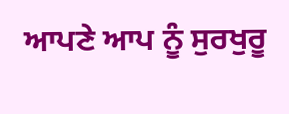ਆਪਣੇ ਆਪ ਨੂੰ ਸੁਰਖੁਰੂ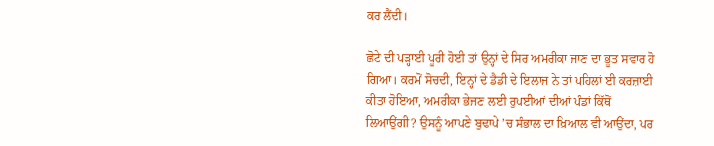ਕਰ ਲੈਂਦੀ।

ਛੋਟੇ ਦੀ ਪੜ੍ਹਾਈ ਪੂਰੀ ਹੋਈ ਤਾਂ ਉਨ੍ਹਾਂ ਦੇ ਸਿਰ ਅਮਰੀਕਾ ਜਾਣ ਦਾ ਭੂਤ ਸਵਾਰ ਹੋ ਗਿਆ। ਕਰਮੋਂ ਸੋਚਦੀ, ਇਨ੍ਹਾਂ ਦੇ ਡੈਡੀ ਦੇ ਇਲਾਜ ਨੇ ਤਾਂ ਪਹਿਲਾਂ ਈ ਕਰਜ਼ਾਈ ਕੀਤਾ ਹੋਇਆ, ਅਮਰੀਕਾ ਭੇਜਣ ਲਈ ਰੁਪਈਆਂ ਦੀਆਂ ਪੰਡਾਂ ਕਿੱਥੋਂ ਲਿਆਉਂਗੀ? ਉਸਨੂੰ ਆਪਣੇ ਬੁਢਾਪੇ ’ਚ ਸੰਭਾਲ ਦਾ ਖ਼ਿਆਲ ਵੀ ਆਉਂਦਾ, ਪਰ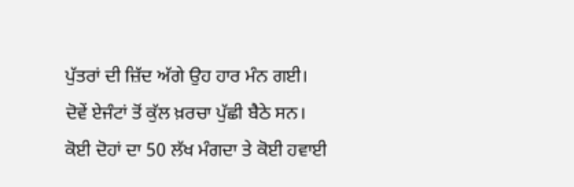ਪੁੱਤਰਾਂ ਦੀ ਜ਼ਿੱਦ ਅੱਗੇ ਉਹ ਹਾਰ ਮੰਨ ਗਈ। ਦੋਵੇਂ ਏਜੰਟਾਂ ਤੋਂ ਕੁੱਲ ਖ਼ਰਚਾ ਪੁੱਛੀ ਬੈਠੇ ਸਨ। ਕੋਈ ਦੋਹਾਂ ਦਾ 50 ਲੱਖ ਮੰਗਦਾ ਤੇ ਕੋਈ ਹਵਾਈ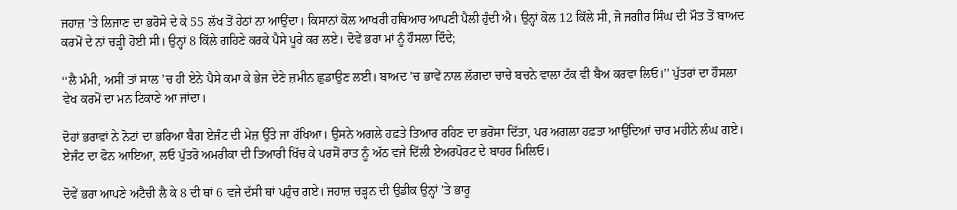ਜਹਾਜ਼ ’ਤੇ ਲਿਜਾਣ ਦਾ ਭਰੋਸੇ ਦੇ ਕੇ 55 ਲੱਖ ਤੋਂ ਹੇਠਾਂ ਨਾ ਆਉਂਦਾ। ਕਿਸਾਨਾਂ ਕੋਲ ਆਖਰੀ ਹਥਿਆਰ ਆਪਣੀ ਪੈਲੀ ਹੁੰਦੀ ਐ। ਉਨ੍ਹਾਂ ਕੋਲ 12 ਕਿੱਲੇ ਸੀ, ਜੋ ਜਗੀਰ ਸਿੰਘ ਦੀ ਮੌਤ ਤੋਂ ਬਾਅਦ ਕਰਮੋਂ ਦੇ ਨਾਂ ਚੜ੍ਹੀ ਹੋਈ ਸੀ। ਉਨ੍ਹਾਂ 8 ਕਿੱਲੇ ਗਹਿਣੇ ਕਰਕੇ ਪੈਸੇ ਪੂਰੇ ਕਰ ਲਏ। ਦੋਵੇਂ ਭਰਾ ਮਾਂ ਨੂੰ ਹੌਸਲਾ ਦਿੰਦੇ;

‘‘ਲੈ ਮੰਮੀ, ਅਸੀਂ ਤਾਂ ਸਾਲ ’ਚ ਹੀ ਏਨੇ ਪੈਸੇ ਕਮਾ ਕੇ ਭੇਜ ਦੇਣੇ ਜ਼ਮੀਨ ਛੁਡਾਉਣ ਲਈ। ਬਾਅਦ ’ਚ ਭਾਵੇਂ ਨਾਲ ਲੱਗਦਾ ਚਾਚੇ ਬਚਨੇ ਵਾਲਾ ਟੱਕ ਵੀ ਬੈਅ ਕਰਵਾ ਲਿਓ।’’ ਪੁੱਤਰਾਂ ਦਾ ਹੌਸਲਾ ਵੇਖ ਕਰਮੋਂ ਦਾ ਮਨ ਟਿਕਾਣੇ ਆ ਜਾਂਦਾ।

ਦੋਹਾਂ ਭਰਾਵਾਂ ਨੇ ਨੋਟਾਂ ਦਾ ਭਰਿਆ ਬੈਗ ਏਜੰਟ ਦੀ ਮੇਜ਼ ਉੱਤੇ ਜਾ ਰੱਖਿਆ। ਉਸਨੇ ਅਗਲੇ ਹਫ਼ਤੇ ਤਿਆਰ ਰਹਿਣ ਦਾ ਭਰੋਸਾ ਦਿੱਤਾ, ਪਰ ਅਗਲਾ ਹਫ਼ਤਾ ਆਉਂਦਿਆਂ ਚਾਰ ਮਹੀਨੇ ਲੰਘ ਗਏ। ਏਜੰਟ ਦਾ ਫੋਨ ਆਇਆ, ਲਓ ਪੁੱਤਰੋ ਅਮਰੀਕਾ ਦੀ ਤਿਆਰੀ ਖਿੱਚ ਕੇ ਪਰਸੋਂ ਰਾਤ ਨੂੰ ਅੱਠ ਵਜੇ ਦਿੱਲੀ ਏਅਰਪੋਰਟ ਦੇ ਬਾਹਰ ਮਿਲਿਓ।

ਦੋਵੇਂ ਭਰਾ ਆਪਣੇ ਅਟੈਚੀ ਲੈ ਕੇ 8 ਦੀ ਥਾਂ 6 ਵਜੇ ਦੱਸੀ ਥਾਂ ਪਹੁੰਚ ਗਏ। ਜਹਾਜ਼ ਚੜ੍ਹਨ ਦੀ ਉਡੀਕ ਉਨ੍ਹਾਂ ’ਤੇ ਭਾਰੂ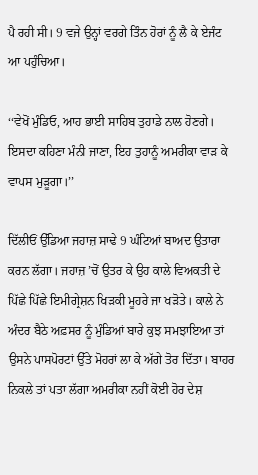ਪੈ ਰਹੀ ਸੀ। 9 ਵਜੇ ਉਨ੍ਹਾਂ ਵਰਗੇ ਤਿੰਨ ਹੋਰਾਂ ਨੂੰ ਲੈ ਕੇ ਏਜੰਟ ਆ ਪਹੁੰਚਿਆ।

‘‘ਵੇਖੋਂ ਮੁੰਡਿਓ, ਆਹ ਭਾਈ ਸਾਹਿਬ ਤੁਹਾਡੇ ਨਾਲ ਹੋਣਗੇ। ਇਸਦਾ ਕਹਿਣਾ ਮੰਨੀ ਜਾਣਾ, ਇਹ ਤੁਹਾਨੂੰ ਅਮਰੀਕਾ ਵਾੜ ਕੇ ਵਾਪਸ ਮੁੜੂਗਾ।’’

ਦਿੱਲੀਓਂ ਉੱਡਿਆ ਜਹਾਜ਼ ਸਾਢੇ 9 ਘੰਟਿਆਂ ਬਾਅਦ ਉਤਾਰਾ ਕਰਨ ਲੱਗਾ। ਜਹਾਜ਼ ’ਚੋਂ ਉਤਰ ਕੇ ਉਹ ਕਾਲੇ ਵਿਅਕਤੀ ਦੇ ਪਿੱਛੇ ਪਿੱਛੇ ਇਮੀਗ੍ਰੇਸ਼ਨ ਖਿੜਕੀ ਮੂਹਰੇ ਜਾ ਖੜੋਤੇ। ਕਾਲੇ ਨੇ ਅੰਦਰ ਬੈਠੇ ਅਫ਼ਸਰ ਨੂੰ ਮੁੰਡਿਆਂ ਬਾਰੇ ਕੁਝ ਸਮਝਾਇਆ ਤਾਂ ਉਸਨੇ ਪਾਸਪੋਰਟਾਂ ਉੱਤੇ ਮੋਹਰਾਂ ਲਾ ਕੇ ਅੱਗੇ ਤੋਰ ਦਿੱਤਾ। ਬਾਹਰ ਨਿਕਲੇ ਤਾਂ ਪਤਾ ਲੱਗਾ ਅਮਰੀਕਾ ਨਹੀਂ ਕੋਈ ਹੋਰ ਦੇਸ਼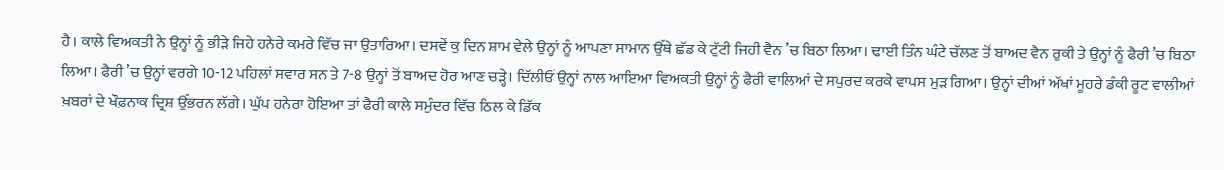ਹੈ। ਕਾਲੇ ਵਿਅਕਤੀ ਨੇ ਉਨ੍ਹਾਂ ਨੂੰ ਭੀੜੇ ਜਿਹੇ ਹਨੇਰੇ ਕਮਰੇ ਵਿੱਚ ਜਾ ਉਤਾਰਿਆ। ਦਸਵੇਂ ਕੁ ਦਿਨ ਸ਼ਾਮ ਵੇਲੇ ਉਨ੍ਹਾਂ ਨੂੰ ਆਪਣਾ ਸਾਮਾਨ ਉੱਥੇ ਛੱਡ ਕੇ ਟੁੱਟੀ ਜਿਹੀ ਵੈਨ ’ਚ ਬਿਠਾ ਲਿਆ। ਢਾਈ ਤਿੰਨ ਘੰਟੇ ਚੱਲਣ ਤੋਂ ਬਾਅਦ ਵੈਨ ਰੁਕੀ ਤੇ ਉਨ੍ਹਾਂ ਨੂੰ ਫੈਰੀ ’ਚ ਬਿਠਾ ਲਿਆ। ਫੈਰੀ ’ਚ ਉਨ੍ਹਾਂ ਵਰਗੇ 10-12 ਪਹਿਲਾਂ ਸਵਾਰ ਸਨ ਤੇ 7-8 ਉਨ੍ਹਾਂ ਤੋਂ ਬਾਅਦ ਹੋਰ ਆਣ ਚੜ੍ਹੇ। ਦਿੱਲੀਓਂ ਉਨ੍ਹਾਂ ਨਾਲ ਆਇਆ ਵਿਅਕਤੀ ਉਨ੍ਹਾਂ ਨੂੰ ਫੈਰੀ ਵਾਲਿਆਂ ਦੇ ਸਪੁਰਦ ਕਰਕੇ ਵਾਪਸ ਮੁੜ ਗਿਆ। ਉਨ੍ਹਾਂ ਦੀਆਂ ਅੱਖਾਂ ਮੂਹਰੇ ਡੰਕੀ ਰੂਟ ਵਾਲੀਆਂ ਖ਼ਬਰਾਂ ਦੇ ਖੌਫ਼ਨਾਕ ਦ੍ਰਿਸ਼ ਉੱਭਰਨ ਲੱਗੇ। ਘੁੱਪ ਹਨੇਰਾ ਹੋਇਆ ਤਾਂ ਫੈਰੀ ਕਾਲੇ ਸਮੁੰਦਰ ਵਿੱਚ ਠਿਲ ਕੇ ਡਿੱਕ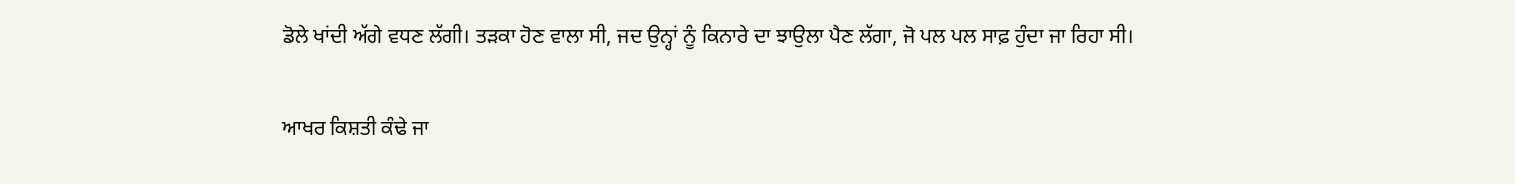ਡੋਲੇ ਖਾਂਦੀ ਅੱਗੇ ਵਧਣ ਲੱਗੀ। ਤੜਕਾ ਹੋਣ ਵਾਲਾ ਸੀ, ਜਦ ਉਨ੍ਹਾਂ ਨੂੰ ਕਿਨਾਰੇ ਦਾ ਝਾਉਲਾ ਪੈਣ ਲੱਗਾ, ਜੋ ਪਲ ਪਲ ਸਾਫ਼ ਹੁੰਦਾ ਜਾ ਰਿਹਾ ਸੀ।

ਆਖਰ ਕਿਸ਼ਤੀ ਕੰਢੇ ਜਾ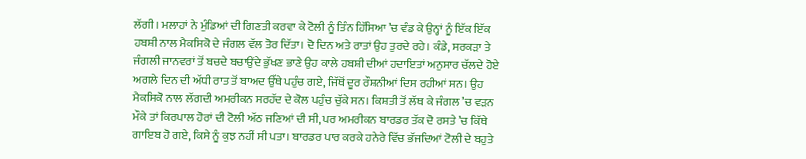ਲੱਗੀ। ਮਲਾਹਾਂ ਨੇ ਮੁੰਡਿਆਂ ਦੀ ਗਿਣਤੀ ਕਰਵਾ ਕੇ ਟੋਲੀ ਨੂੰ ਤਿੰਨ ਹਿੱਸਿਆ ’ਚ ਵੰਡ ਕੇ ਉਨ੍ਹਾਂ ਨੂੰ ਇੱਕ ਇੱਕ ਹਬਸ਼ੀ ਨਾਲ ਮੈਕਸਿਕੋ ਦੇ ਜੰਗਲ ਵੱਲ ਤੋਰ ਦਿੱਤਾ। ਦੋ ਦਿਨ ਅਤੇ ਰਾਤਾਂ ਉਹ ਤੁਰਦੇ ਰਹੇ। ਕੰਡੇ, ਸਰਕੜਾ ਤੇ ਜੰਗਲੀ ਜਾਨਵਰਾਂ ਤੋਂ ਬਚਦੇ ਬਚਾਉਂਦੇ ਭੁੱਖਣ ਭਾਣੇ ਉਹ ਕਾਲੇ ਹਬਸ਼ੀ ਦੀਆਂ ਹਦਾਇਤਾਂ ਅਨੁਸਾਰ ਚੱਲਦੇ ਹੋਏ ਅਗਲੇ ਦਿਨ ਦੀ ਅੱਧੀ ਰਾਤ ਤੋਂ ਬਾਅਦ ਉੱਥੇ ਪਹੁੰਚ ਗਏ, ਜਿੱਥੋਂ ਦੂਰ ਰੌਸ਼ਨੀਆਂ ਦਿਸ ਰਹੀਆਂ ਸਨ। ਉਹ ਮੈਕਸਿਕੋ ਨਾਲ ਲੱਗਦੀ ਅਮਰੀਕਨ ਸਰਹੱਦ ਦੇ ਕੋਲ ਪਹੁੰਚ ਚੁੱਕੇ ਸਨ। ਕਿਸ਼ਤੀ ਤੋਂ ਲੱਥ ਕੇ ਜੰਗਲ ’ਚ ਵੜਨ ਮੌਕੇ ਤਾਂ ਕਿਰਪਾਲ ਹੋਰਾਂ ਦੀ ਟੋਲੀ ਅੱਠ ਜਣਿਆਂ ਦੀ ਸੀ, ਪਰ ਅਮਰੀਕਨ ਬਾਰਡਰ ਤੱਕ ਦੋ ਰਸਤੇ ’ਚ ਕਿੱਥੇ ਗਾਇਬ ਹੋ ਗਏ, ਕਿਸੇ ਨੂੰ ਕੁਝ ਨਹੀਂ ਸੀ ਪਤਾ। ਬਾਰਡਰ ਪਾਰ ਕਰਕੇ ਹਨੇਰੇ ਵਿੱਚ ਭੱਜਦਿਆਂ ਟੋਲੀ ਦੇ ਬਹੁਤੇ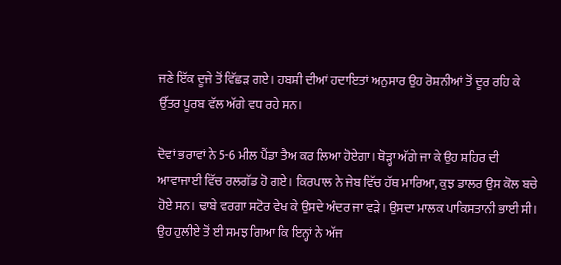ਜਣੇ ਇੱਕ ਦੂਜੇ ਤੋਂ ਵਿੱਛੜ ਗਏ। ਹਬਸ਼ੀ ਦੀਆਂ ਹਦਾਇਤਾਂ ਅਨੁਸਾਰ ਉਹ ਰੋਸ਼ਨੀਆਂ ਤੋਂ ਦੂਰ ਰਹਿ ਕੇ ਉੱਤਰ ਪੂਰਬ ਵੱਲ ਅੱਗੇ ਵਧ ਰਹੇ ਸਨ।

ਦੋਵਾਂ ਭਰਾਵਾਂ ਨੇ 5-6 ਮੀਲ ਪੈਂਡਾ ਤੈਅ ਕਰ ਲਿਆ ਹੋਏਗਾ। ਥੋੜ੍ਹਾ ਅੱਗੇ ਜਾ ਕੇ ਉਹ ਸ਼ਹਿਰ ਦੀ ਆਵਾਜਾਈ ਵਿੱਚ ਰਲਗੱਡ ਹੋ ਗਏ। ਕਿਰਪਾਲ ਨੇ ਜੇਬ ਵਿੱਚ ਹੱਥ ਮਾਰਿਆ, ਕੁਝ ਡਾਲਰ ਉਸ ਕੋਲ ਬਚੇ ਹੋਏ ਸਨ। ਢਾਬੇ ਵਰਗਾ ਸਟੋਰ ਵੇਖ ਕੇ ਉਸਦੇ ਅੰਦਰ ਜਾ ਵੜੇ। ਉਸਦਾ ਮਾਲਕ ਪਾਕਿਸਤਾਨੀ ਭਾਈ ਸੀ। ਉਹ ਹੁਲੀਏ ਤੋਂ ਈ ਸਮਝ ਗਿਆ ਕਿ ਇਨ੍ਹਾਂ ਨੇ ਅੱਜ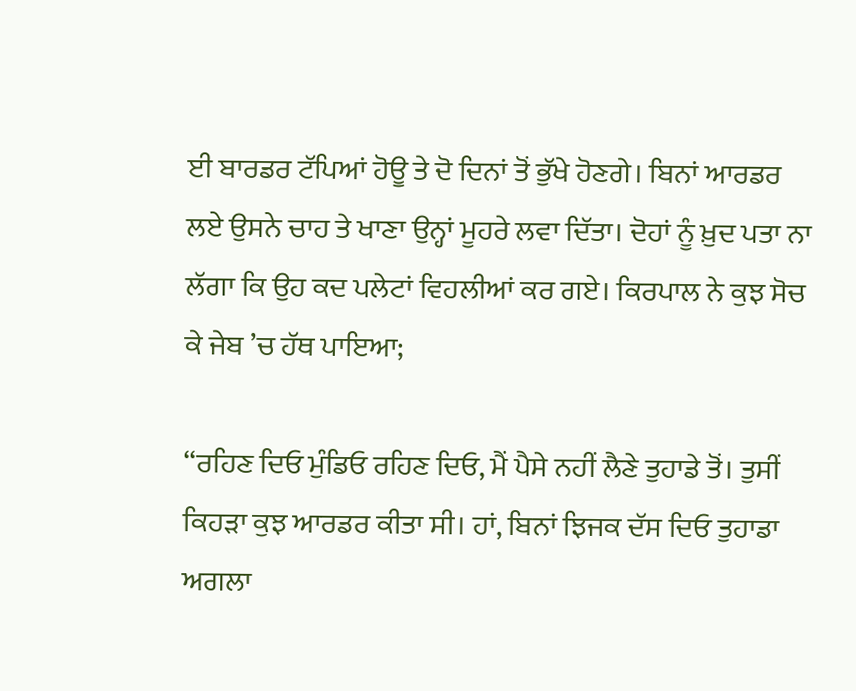ਈ ਬਾਰਡਰ ਟੱਪਿਆਂ ਹੋਊ ਤੇ ਦੋ ਦਿਨਾਂ ਤੋਂ ਭੁੱਖੇ ਹੋਣਗੇ। ਬਿਨਾਂ ਆਰਡਰ ਲਏ ਉਸਨੇ ਚਾਹ ਤੇ ਖਾਣਾ ਉਨ੍ਹਾਂ ਮੂਹਰੇ ਲਵਾ ਦਿੱਤਾ। ਦੋਹਾਂ ਨੂੰ ਖ਼ੁਦ ਪਤਾ ਨਾ ਲੱਗਾ ਕਿ ਉਹ ਕਦ ਪਲੇਟਾਂ ਵਿਹਲੀਆਂ ਕਰ ਗਏ। ਕਿਰਪਾਲ ਨੇ ਕੁਝ ਸੋਚ ਕੇ ਜੇਬ ’ਚ ਹੱਥ ਪਾਇਆ;

‘‘ਰਹਿਣ ਦਿਓ ਮੁੰਡਿਓ ਰਹਿਣ ਦਿਓ, ਮੈਂ ਪੈਸੇ ਨਹੀਂ ਲੈਣੇ ਤੁਹਾਡੇ ਤੋਂ। ਤੁਸੀਂ ਕਿਹੜਾ ਕੁਝ ਆਰਡਰ ਕੀਤਾ ਸੀ। ਹਾਂ, ਬਿਨਾਂ ਝਿਜਕ ਦੱਸ ਦਿਓ ਤੁਹਾਡਾ ਅਗਲਾ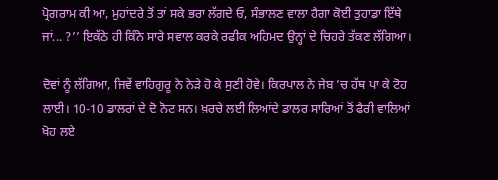ਪ੍ਰੋਗਰਾਮ ਕੀ ਆ, ਮੁਹਾਂਦਰੇ ਤੋਂ ਤਾਂ ਸਕੇ ਭਰਾ ਲੱਗਦੇ ਓ, ਸੰਭਾਲਣ ਵਾਲਾ ਹੈਗਾ ਕੋਈ ਤੁਹਾਡਾ ਇੱਥੇ ਜਾਂ... ?’’ ਇਕੱਠੇ ਹੀ ਕਿੰਨੇ ਸਾਰੇ ਸਵਾਲ ਕਰਕੇ ਰਫੀਕ ਅਹਿਮਦ ਉਨ੍ਹਾਂ ਦੇ ਚਿਹਰੇ ਤੱਕਣ ਲੱਗਿਆ।

ਦੋਵਾਂ ਨੂੰ ਲੱਗਿਆ, ਜਿਵੇਂ ਵਾਹਿਗੁਰੂ ਨੇ ਨੇੜੇ ਹੋ ਕੇ ਸੁਣੀ ਹੋਵੇ। ਕਿਰਪਾਲ ਨੇ ਜੇਬ ’ਚ ਹੱਥ ਪਾ ਕੇ ਟੋਹ ਲਾਈ। 10-10 ਡਾਲਰਾਂ ਦੇ ਦੋ ਨੋਟ ਸਨ। ਖ਼ਰਚੇ ਲਈ ਲਿਆਂਦੇ ਡਾਲਰ ਸਾਰਿਆਂ ਤੋਂ ਫੈਰੀ ਵਾਲਿਆਂ ਖੋਹ ਲਏ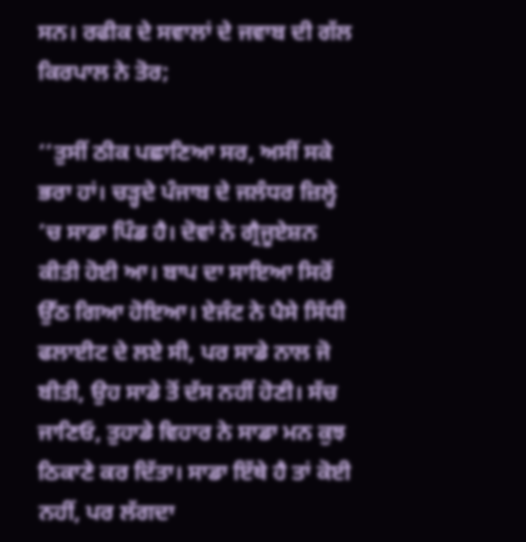ਸਨ। ਰਫੀਕ ਦੇ ਸਵਾਲਾਂ ਦੇ ਜਵਾਬ ਦੀ ਗੱਲ ਕਿਰਪਾਲ ਨੇ ਤੋਰ;

‘‘ਤੁਸੀਂ ਠੀਕ ਪਛਾਣਿਆ ਸਰ, ਅਸੀਂ ਸਕੇ ਭਰਾ ਹਾਂ। ਚੜ੍ਹਦੇ ਪੰਜਾਬ ਦੇ ਜਲੰਧਰ ਜ਼ਿਲ੍ਹੇ ’ਚ ਸਾਡਾ ਪਿੰਡ ਹੈ। ਦੋਵਾਂ ਨੇ ਗ੍ਰੈਜੂਏਸ਼ਨ ਕੀਤੀ ਹੋਈ ਆ। ਬਾਪ ਦਾ ਸਾਇਆ ਸਿਰੋਂ ਉੱਠ ਗਿਆ ਹੋਇਆ। ਏਜੰਟ ਨੇ ਪੈਸੇ ਸਿੱਧੀ ਫਲਾਈਟ ਦੇ ਲਏ ਸੀ, ਪਰ ਸਾਡੇ ਨਾਲ ਜੋ ਬੀਤੀ, ਉਹ ਸਾਡੇ ਤੋਂ ਦੱਸ ਨਹੀਂ ਹੋਣੀ। ਸੱਚ ਜਾਣਿਓ, ਤੁਹਾਡੇ ਵਿਹਾਰ ਨੇ ਸਾਡਾ ਮਨ ਕੁਝ ਠਿਕਾਣੇ ਕਰ ਦਿੱਤਾ। ਸਾਡਾ ਇੱਥੇ ਹੈ ਤਾਂ ਕੋਈ ਨਹੀਂ, ਪਰ ਲੱਗਦਾ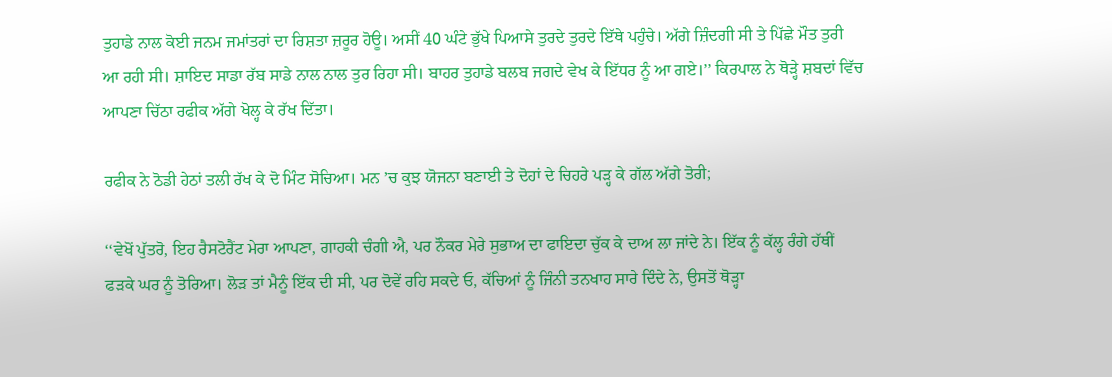ਤੁਹਾਡੇ ਨਾਲ ਕੋਈ ਜਨਮ ਜਮਾਂਤਰਾਂ ਦਾ ਰਿਸ਼ਤਾ ਜ਼ਰੂਰ ਹੋਊ। ਅਸੀਂ 40 ਘੰਟੇ ਭੁੱਖੇ ਪਿਆਸੇ ਤੁਰਦੇ ਤੁਰਦੇ ਇੱਥੇ ਪਹੁੰਚੇ। ਅੱਗੇ ਜ਼ਿੰਦਗੀ ਸੀ ਤੇ ਪਿੱਛੇ ਮੌਤ ਤੁਰੀ ਆ ਰਹੀ ਸੀ। ਸ਼ਾਇਦ ਸਾਡਾ ਰੱਬ ਸਾਡੇ ਨਾਲ ਨਾਲ ਤੁਰ ਰਿਹਾ ਸੀ। ਬਾਹਰ ਤੁਹਾਡੇ ਬਲਬ ਜਗਦੇ ਵੇਖ ਕੇ ਇੱਧਰ ਨੂੰ ਆ ਗਏ।’’ ਕਿਰਪਾਲ ਨੇ ਥੋੜ੍ਹੇ ਸ਼ਬਦਾਂ ਵਿੱਚ ਆਪਣਾ ਚਿੱਠਾ ਰਫੀਕ ਅੱਗੇ ਖੋਲ੍ਹ ਕੇ ਰੱਖ ਦਿੱਤਾ।

ਰਫੀਕ ਨੇ ਠੋਡੀ ਹੇਠਾਂ ਤਲੀ ਰੱਖ ਕੇ ਦੋ ਮਿੰਟ ਸੋਚਿਆ। ਮਨ ’ਚ ਕੁਝ ਯੋਜਨਾ ਬਣਾਈ ਤੇ ਦੋਹਾਂ ਦੇ ਚਿਹਰੇ ਪੜ੍ਹ ਕੇ ਗੱਲ ਅੱਗੇ ਤੋਰੀ;

‘‘ਵੇਖੋਂ ਪੁੱਤਰੋ, ਇਹ ਰੈਸਟੋਰੈਂਟ ਮੇਰਾ ਆਪਣਾ, ਗਾਹਕੀ ਚੰਗੀ ਐ, ਪਰ ਨੌਕਰ ਮੇਰੇ ਸੁਭਾਅ ਦਾ ਫਾਇਦਾ ਚੁੱਕ ਕੇ ਦਾਅ ਲਾ ਜਾਂਦੇ ਨੇ। ਇੱਕ ਨੂੰ ਕੱਲ੍ਹ ਰੰਗੇ ਹੱਥੀਂ ਫੜਕੇ ਘਰ ਨੂੰ ਤੋਰਿਆ। ਲੋੜ ਤਾਂ ਮੈਨੂੰ ਇੱਕ ਦੀ ਸੀ, ਪਰ ਦੋਵੇਂ ਰਹਿ ਸਕਦੇ ਓ, ਕੱਚਿਆਂ ਨੂੰ ਜਿੰਨੀ ਤਨਖਾਹ ਸਾਰੇ ਦਿੰਦੇ ਨੇ, ਉਸਤੋਂ ਥੋੜ੍ਹਾ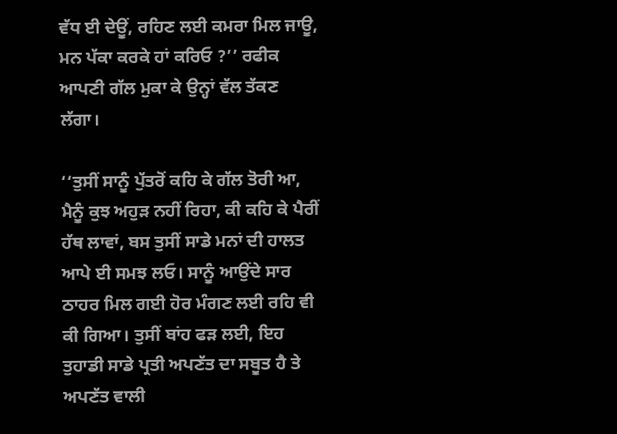ਵੱਧ ਈ ਦੇਊਂ, ਰਹਿਣ ਲਈ ਕਮਰਾ ਮਿਲ ਜਾਊ, ਮਨ ਪੱਕਾ ਕਰਕੇ ਹਾਂ ਕਰਿਓ ?’’ ਰਫੀਕ ਆਪਣੀ ਗੱਲ ਮੁਕਾ ਕੇ ਉਨ੍ਹਾਂ ਵੱਲ ਤੱਕਣ ਲੱਗਾ।

‘‘ਤੁਸੀਂ ਸਾਨੂੰ ਪੁੱਤਰੋਂ ਕਹਿ ਕੇ ਗੱਲ ਤੋਰੀ ਆ, ਮੈਨੂੰ ਕੁਝ ਅਹੁੜ ਨਹੀਂ ਰਿਹਾ, ਕੀ ਕਹਿ ਕੇ ਪੈਰੀਂ ਹੱਥ ਲਾਵਾਂ, ਬਸ ਤੁਸੀਂ ਸਾਡੇ ਮਨਾਂ ਦੀ ਹਾਲਤ ਆਪੇ ਈ ਸਮਝ ਲਓ। ਸਾਨੂੰ ਆਉਂਦੇ ਸਾਰ ਠਾਹਰ ਮਿਲ ਗਈ ਹੋਰ ਮੰਗਣ ਲਈ ਰਹਿ ਵੀ ਕੀ ਗਿਆ। ਤੁਸੀਂ ਬਾਂਹ ਫੜ ਲਈ, ਇਹ ਤੁਹਾਡੀ ਸਾਡੇ ਪ੍ਰਤੀ ਅਪਣੱਤ ਦਾ ਸਬੂਤ ਹੈ ਤੇ ਅਪਣੱਤ ਵਾਲੀ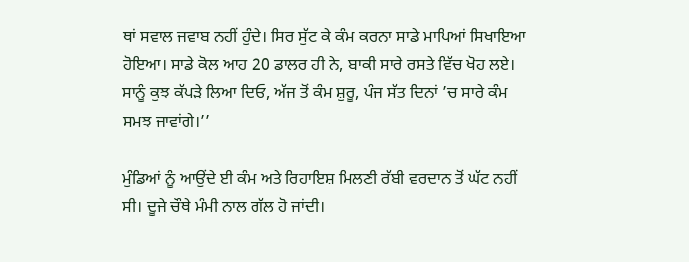ਥਾਂ ਸਵਾਲ ਜਵਾਬ ਨਹੀਂ ਹੁੰਦੇ। ਸਿਰ ਸੁੱਟ ਕੇ ਕੰਮ ਕਰਨਾ ਸਾਡੇ ਮਾਪਿਆਂ ਸਿਖਾਇਆ ਹੋਇਆ। ਸਾਡੇ ਕੋਲ ਆਹ 20 ਡਾਲਰ ਹੀ ਨੇ, ਬਾਕੀ ਸਾਰੇ ਰਸਤੇ ਵਿੱਚ ਖੋਹ ਲਏ। ਸਾਨੂੰ ਕੁਝ ਕੱਪੜੇ ਲਿਆ ਦਿਓ, ਅੱਜ ਤੋਂ ਕੰਮ ਸ਼ੁਰੂ, ਪੰਜ ਸੱਤ ਦਿਨਾਂ ’ਚ ਸਾਰੇ ਕੰਮ ਸਮਝ ਜਾਵਾਂਗੇ।’’

ਮੁੰਡਿਆਂ ਨੂੰ ਆਉਂਦੇ ਈ ਕੰਮ ਅਤੇ ਰਿਹਾਇਸ਼ ਮਿਲਣੀ ਰੱਬੀ ਵਰਦਾਨ ਤੋਂ ਘੱਟ ਨਹੀਂ ਸੀ। ਦੂਜੇ ਚੌਥੇ ਮੰਮੀ ਨਾਲ ਗੱਲ ਹੋ ਜਾਂਦੀ।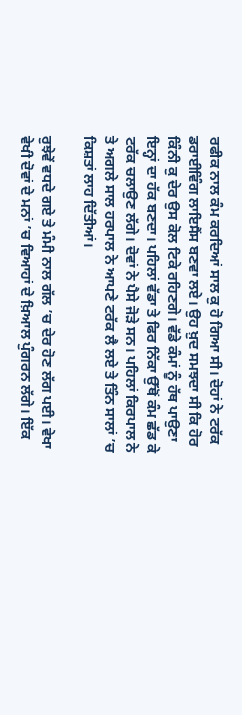ਰਫੀਕ ਨਾਲ ਕੰਮ ਕਰਦਿਆਂ ਸਾਲ ਕੁ ਹੋ ਗਿਆ ਸੀ। ਦੋਹਾਂ ਨੇ ਟਰੱਕ ਡਰਾਈਵਿੰਗ ਲਾਇਸੈਂਸ ਬਣਵਾ ਲਏ। ਉਹ ਖ਼ੁਦ ਸਮਝਦਾ ਸੀ ਕਿ ਹੋਰ ਕਿੰਨੀ ਕੁ ਦੇਰ ਉਸ ਕੋਲ ਟਿਕੇ ਰਹਿਣਗੇ। ਵੱਡੇ ਕੰਮਾਂ ਨੂੰ ਹੱਥ ਪਾਉਣਾ ਇਨ੍ਹਾਂ ਦਾ ਹੱਕ ਬਣਦਾ। ਪਹਿਲਾਂ ਵੱਡਾ ਤੇ ਫਿਰ ਨਿੱਕਾ ਉੱਥੋਂ ਕੰਮ ਛੱਡ ਕੇ ਟਰੱਕ ਚਲਾਉਣ ਲੱਗੇ। ਦੋਵਾਂ ਨੇ ਪੈਸੇ ਜੋੜੇ ਸਨ। ਪਹਿਲਾਂ ਕਿਰਪਾਲ ਨੇ ਤੇ ਅਗਲੇ ਸਾਲ ਹਰਪਾਲ ਨੇ ਆਪਣੇ ਟਰੱਕ ਲੈ ਲਏ ਤੇ ਤਿੰਨ ਸਾਲਾਂ ’ਚ ਕਿਸ਼ਤਾਂ ਲਾਹ ਦਿੱਤੀਆਂ।

ਰੁਝੇਵੇਂ ਵਧਦੇ ਗਏ ਤੇ ਮੰਮੀ ਨਾਲ ਗੱਲ ’ਚ ਦੇਰ ਹੋਣ ਲੱਗ ਪਈ। ਵੇਖਾ ਵੇਖੀ ਦੋਵਾਂ ਦੇ ਮਨਾਂ ’ਚ ਵਿਆਹਾਂ ਦੇ ਖ਼ਿਆਲ ਪੁੰਗਰਨ ਲੱਗੇ। ਇੱਕ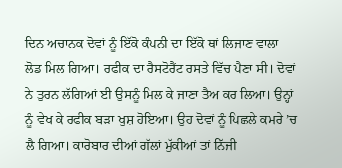ਦਿਨ ਅਚਾਨਕ ਦੋਵਾਂ ਨੂੰ ਇੱਕੋ ਕੰਪਨੀ ਦਾ ਇੱਕੋ ਥਾਂ ਲਿਜਾਣ ਵਾਲਾ ਲੋਡ ਮਿਲ ਗਿਆ। ਰਫੀਕ ਦਾ ਰੈਸਟੋਰੈਂਟ ਰਸਤੇ ਵਿੱਚ ਪੈਣਾ ਸੀ। ਦੋਵਾਂ ਨੇ ਤੁਰਨ ਲੱਗਿਆਂ ਈ ਉਸਨੂੰ ਮਿਲ ਕੇ ਜਾਣਾ ਤੈਅ ਕਰ ਲਿਆ। ਉਨ੍ਹਾਂ ਨੂੰ ਵੇਖ ਕੇ ਰਫੀਕ ਬੜਾ ਖੁਸ਼ ਹੋਇਆ। ਉਹ ਦੋਵਾਂ ਨੂੰ ਪਿਛਲੇ ਕਮਰੇ ’ਚ ਲੈ ਗਿਆ। ਕਾਰੋਬਾਰ ਦੀਆਂ ਗੱਲਾਂ ਮੁੱਕੀਆਂ ਤਾਂ ਨਿੱਜੀ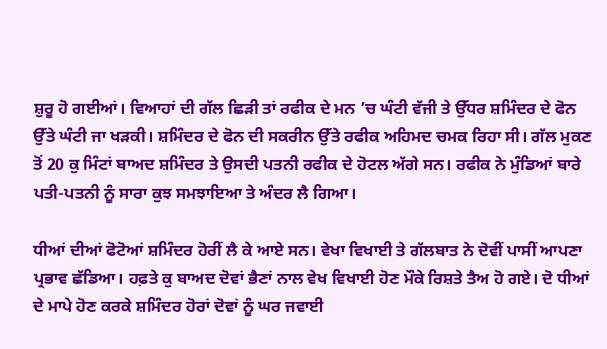ਸ਼ੁਰੂ ਹੋ ਗਈਆਂ। ਵਿਆਹਾਂ ਦੀ ਗੱਲ ਛਿੜੀ ਤਾਂ ਰਫੀਕ ਦੇ ਮਨ ’ਚ ਘੰਟੀ ਵੱਜੀ ਤੇ ਉੱਧਰ ਸ਼ਮਿੰਦਰ ਦੇ ਫੋਨ ਉੱਤੇ ਘੰਟੀ ਜਾ ਖੜਕੀ। ਸ਼ਮਿੰਦਰ ਦੇ ਫੋਨ ਦੀ ਸਕਰੀਨ ਉੱਤੇ ਰਫੀਕ ਅਹਿਮਦ ਚਮਕ ਰਿਹਾ ਸੀ। ਗੱਲ ਮੁਕਣ ਤੋਂ 20 ਕੁ ਮਿੰਟਾਂ ਬਾਅਦ ਸ਼ਮਿੰਦਰ ਤੇ ਉਸਦੀ ਪਤਨੀ ਰਫੀਕ ਦੇ ਹੋਟਲ ਅੱਗੇ ਸਨ। ਰਫੀਕ ਨੇ ਮੁੰਡਿਆਂ ਬਾਰੇ ਪਤੀ-ਪਤਨੀ ਨੂੰ ਸਾਰਾ ਕੁਝ ਸਮਝਾਇਆ ਤੇ ਅੰਦਰ ਲੈ ਗਿਆ।

ਧੀਆਂ ਦੀਆਂ ਫੋਟੋਆਂ ਸ਼ਮਿੰਦਰ ਹੋਰੀਂ ਲੈ ਕੇ ਆਏ ਸਨ। ਵੇਖਾ ਵਿਖਾਈ ਤੇ ਗੱਲਬਾਤ ਨੇ ਦੋਵੀਂ ਪਾਸੀਂ ਆਪਣਾ ਪ੍ਰਭਾਵ ਛੱਡਿਆ। ਹਫ਼ਤੇ ਕੁ ਬਾਅਦ ਦੋਵਾਂ ਭੈਣਾਂ ਨਾਲ ਵੇਖ ਵਿਖਾਈ ਹੋਣ ਮੌਕੇ ਰਿਸ਼ਤੇ ਤੈਅ ਹੋ ਗਏ। ਦੋ ਧੀਆਂ ਦੇ ਮਾਪੇ ਹੋਣ ਕਰਕੇ ਸ਼ਮਿੰਦਰ ਹੋਰਾਂ ਦੋਵਾਂ ਨੂੰ ਘਰ ਜਵਾਈ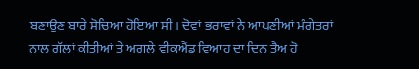ਬਣਾਉਣ ਬਾਰੇ ਸੋਚਿਆ ਹੋਇਆ ਸੀ। ਦੋਵਾਂ ਭਰਾਵਾਂ ਨੇ ਆਪਣੀਆਂ ਮੰਗੇਤਰਾਂ ਨਾਲ ਗੱਲਾਂ ਕੀਤੀਆਂ ਤੇ ਅਗਲੇ ਵੀਕਐਂਡ ਵਿਆਹ ਦਾ ਦਿਨ ਤੈਅ ਹੋ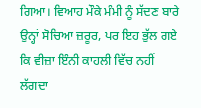ਗਿਆ। ਵਿਆਹ ਮੌਕੇ ਮੰਮੀ ਨੂੰ ਸੱਦਣ ਬਾਰੇ ਉਨ੍ਹਾਂ ਸੋਚਿਆ ਜ਼ਰੂਰ, ਪਰ ਇਹ ਭੁੱਲ ਗਏ ਕਿ ਵੀਜ਼ਾ ਇੰਨੀ ਕਾਹਲੀ ਵਿੱਚ ਨਹੀਂ ਲੱਗਦਾ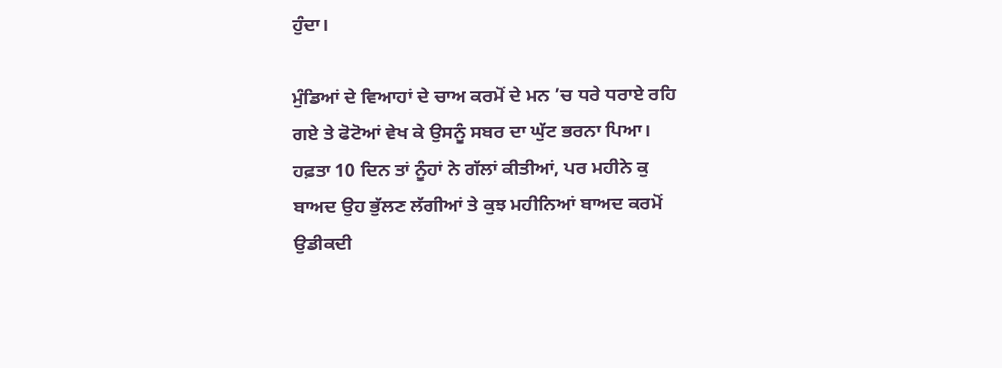ਹੁੰਦਾ।

ਮੁੰਡਿਆਂ ਦੇ ਵਿਆਹਾਂ ਦੇ ਚਾਅ ਕਰਮੋਂ ਦੇ ਮਨ ’ਚ ਧਰੇ ਧਰਾਏ ਰਹਿ ਗਏ ਤੇ ਫੋਟੋਆਂ ਵੇਖ ਕੇ ਉਸਨੂੰ ਸਬਰ ਦਾ ਘੁੱਟ ਭਰਨਾ ਪਿਆ। ਹਫ਼ਤਾ 10 ਦਿਨ ਤਾਂ ਨੂੰਹਾਂ ਨੇ ਗੱਲਾਂ ਕੀਤੀਆਂ, ਪਰ ਮਹੀਨੇ ਕੁ ਬਾਅਦ ਉਹ ਭੁੱਲਣ ਲੱਗੀਆਂ ਤੇ ਕੁਝ ਮਹੀਨਿਆਂ ਬਾਅਦ ਕਰਮੋਂ ਉਡੀਕਦੀ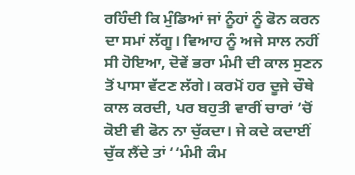ਰਹਿੰਦੀ ਕਿ ਮੁੰਡਿਆਂ ਜਾਂ ਨੂੰਹਾਂ ਨੂੰ ਫੋਨ ਕਰਨ ਦਾ ਸਮਾਂ ਲੱਗੂ। ਵਿਆਹ ਨੂੰ ਅਜੇ ਸਾਲ ਨਹੀਂ ਸੀ ਹੋਇਆ, ਦੋਵੇਂ ਭਰਾ ਮੰਮੀ ਦੀ ਕਾਲ ਸੁਣਨ ਤੋਂ ਪਾਸਾ ਵੱਟਣ ਲੱਗੇ। ਕਰਮੋਂ ਹਰ ਦੂਜੇ ਚੌਥੇ ਕਾਲ ਕਰਦੀ, ਪਰ ਬਹੁਤੀ ਵਾਰੀਂ ਚਾਰਾਂ ’ਚੋਂ ਕੋਈ ਵੀ ਫੋਨ ਨਾ ਚੁੱਕਦਾ। ਜੇ ਕਦੇ ਕਦਾਈਂ ਚੁੱਕ ਲੈਂਦੇ ਤਾਂ ‘‘ਮੰਮੀ ਕੰਮ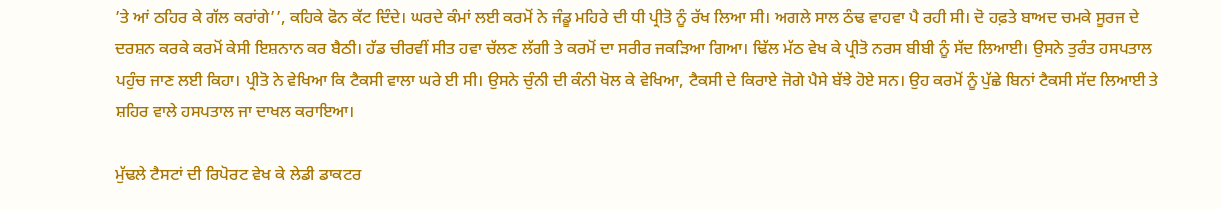’ਤੇ ਆਂ ਠਹਿਰ ਕੇ ਗੱਲ ਕਰਾਂਗੇ’’, ਕਹਿਕੇ ਫੋਨ ਕੱਟ ਦਿੰਦੇ। ਘਰਦੇ ਕੰਮਾਂ ਲਈ ਕਰਮੋਂ ਨੇ ਜੰਡੂ ਮਹਿਰੇ ਦੀ ਧੀ ਪ੍ਰੀਤੋ ਨੂੰ ਰੱਖ ਲਿਆ ਸੀ। ਅਗਲੇ ਸਾਲ ਠੰਢ ਵਾਹਵਾ ਪੈ ਰਹੀ ਸੀ। ਦੋ ਹਫ਼ਤੇ ਬਾਅਦ ਚਮਕੇ ਸੂਰਜ ਦੇ ਦਰਸ਼ਨ ਕਰਕੇ ਕਰਮੋਂ ਕੇਸੀ ਇਸ਼ਨਾਨ ਕਰ ਬੈਠੀ। ਹੱਡ ਚੀਰਵੀਂ ਸੀਤ ਹਵਾ ਚੱਲਣ ਲੱਗੀ ਤੇ ਕਰਮੋਂ ਦਾ ਸਰੀਰ ਜਕੜਿਆ ਗਿਆ। ਢਿੱਲ ਮੱਠ ਵੇਖ ਕੇ ਪ੍ਰੀਤੋ ਨਰਸ ਬੀਬੀ ਨੂੰ ਸੱਦ ਲਿਆਈ। ਉਸਨੇ ਤੁਰੰਤ ਹਸਪਤਾਲ ਪਹੁੰਚ ਜਾਣ ਲਈ ਕਿਹਾ। ਪ੍ਰੀਤੋ ਨੇ ਵੇਖਿਆ ਕਿ ਟੈਕਸੀ ਵਾਲਾ ਘਰੇ ਈ ਸੀ। ਉਸਨੇ ਚੁੰਨੀ ਦੀ ਕੰਨੀ ਖੋਲ ਕੇ ਵੇਖਿਆ, ਟੈਕਸੀ ਦੇ ਕਿਰਾਏ ਜੋਗੇ ਪੈਸੇ ਬੱਝੇ ਹੋਏ ਸਨ। ਉਹ ਕਰਮੋਂ ਨੂੰ ਪੁੱਛੇ ਬਿਨਾਂ ਟੈਕਸੀ ਸੱਦ ਲਿਆਈ ਤੇ ਸ਼ਹਿਰ ਵਾਲੇ ਹਸਪਤਾਲ ਜਾ ਦਾਖਲ ਕਰਾਇਆ।

ਮੁੱਢਲੇ ਟੈਸਟਾਂ ਦੀ ਰਿਪੋਰਟ ਵੇਖ ਕੇ ਲੇਡੀ ਡਾਕਟਰ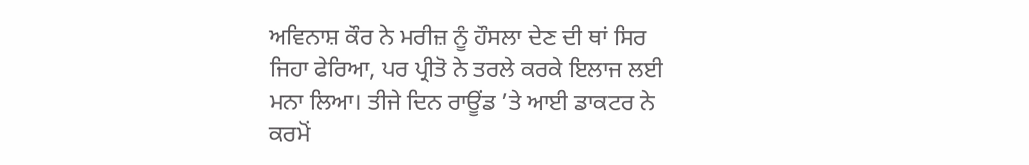ਅਵਿਨਾਸ਼ ਕੌਰ ਨੇ ਮਰੀਜ਼ ਨੂੰ ਹੌਸਲਾ ਦੇਣ ਦੀ ਥਾਂ ਸਿਰ ਜਿਹਾ ਫੇਰਿਆ, ਪਰ ਪ੍ਰੀਤੋ ਨੇ ਤਰਲੇ ਕਰਕੇ ਇਲਾਜ ਲਈ ਮਨਾ ਲਿਆ। ਤੀਜੇ ਦਿਨ ਰਾਊਂਡ ’ਤੇ ਆਈ ਡਾਕਟਰ ਨੇ ਕਰਮੋਂ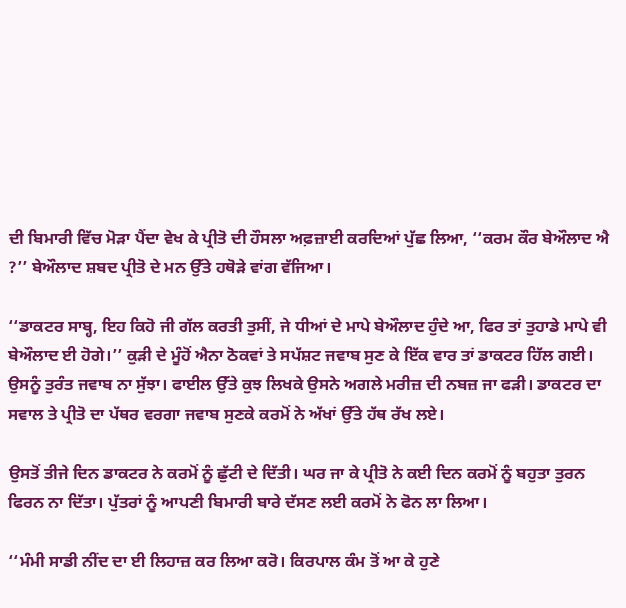ਦੀ ਬਿਮਾਰੀ ਵਿੱਚ ਮੋੜਾ ਪੈਂਦਾ ਵੇਖ ਕੇ ਪ੍ਰੀਤੋ ਦੀ ਹੌਸਲਾ ਅਫ਼ਜ਼ਾਈ ਕਰਦਿਆਂ ਪੁੱਛ ਲਿਆ, ‘‘ਕਰਮ ਕੌਰ ਬੇਔਲਾਦ ਐ ?’’ ਬੇਔਲਾਦ ਸ਼ਬਦ ਪ੍ਰੀਤੋ ਦੇ ਮਨ ਉੱਤੇ ਹਥੋੜੇ ਵਾਂਗ ਵੱਜਿਆ।

‘‘ਡਾਕਟਰ ਸਾਬ੍ਹ, ਇਹ ਕਿਹੋ ਜੀ ਗੱਲ ਕਰਤੀ ਤੁਸੀਂ, ਜੇ ਧੀਆਂ ਦੇ ਮਾਪੇ ਬੇਔਲਾਦ ਹੁੰਦੇ ਆ, ਫਿਰ ਤਾਂ ਤੁਹਾਡੇ ਮਾਪੇ ਵੀ ਬੇਔਲਾਦ ਈ ਹੋਗੇ।’’ ਕੁੜੀ ਦੇ ਮੂੰਹੋਂ ਐਨਾ ਠੋਕਵਾਂ ਤੇ ਸਪੱਸ਼ਟ ਜਵਾਬ ਸੁਣ ਕੇ ਇੱਕ ਵਾਰ ਤਾਂ ਡਾਕਟਰ ਹਿੱਲ ਗਈ। ਉਸਨੂੰ ਤੁਰੰਤ ਜਵਾਬ ਨਾ ਸੁੱਝਾ। ਫਾਈਲ ਉੱਤੇ ਕੁਝ ਲਿਖਕੇ ਉਸਨੇ ਅਗਲੇ ਮਰੀਜ਼ ਦੀ ਨਬਜ਼ ਜਾ ਫੜੀ। ਡਾਕਟਰ ਦਾ ਸਵਾਲ ਤੇ ਪ੍ਰੀਤੋ ਦਾ ਪੱਥਰ ਵਰਗਾ ਜਵਾਬ ਸੁਣਕੇ ਕਰਮੋਂ ਨੇ ਅੱਖਾਂ ਉੱਤੇ ਹੱਥ ਰੱਖ ਲਏ।

ਉਸਤੋਂ ਤੀਜੇ ਦਿਨ ਡਾਕਟਰ ਨੇ ਕਰਮੋਂ ਨੂੰ ਛੁੱਟੀ ਦੇ ਦਿੱਤੀ। ਘਰ ਜਾ ਕੇ ਪ੍ਰੀਤੋ ਨੇ ਕਈ ਦਿਨ ਕਰਮੋਂ ਨੂੰ ਬਹੁਤਾ ਤੁਰਨ ਫਿਰਨ ਨਾ ਦਿੱਤਾ। ਪੁੱਤਰਾਂ ਨੂੰ ਆਪਣੀ ਬਿਮਾਰੀ ਬਾਰੇ ਦੱਸਣ ਲਈ ਕਰਮੋਂ ਨੇ ਫੋਨ ਲਾ ਲਿਆ।

‘‘ਮੰਮੀ ਸਾਡੀ ਨੀਂਦ ਦਾ ਈ ਲਿਹਾਜ਼ ਕਰ ਲਿਆ ਕਰੋ। ਕਿਰਪਾਲ ਕੰਮ ਤੋਂ ਆ ਕੇ ਹੁਣੇ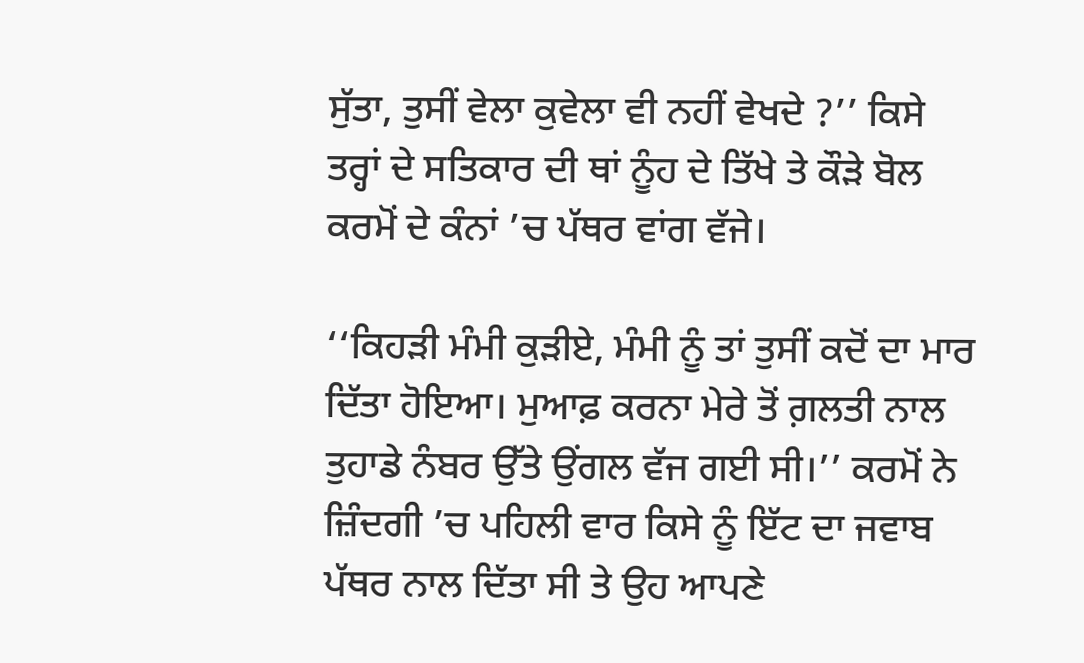ਸੁੱਤਾ, ਤੁਸੀਂ ਵੇਲਾ ਕੁਵੇਲਾ ਵੀ ਨਹੀਂ ਵੇਖਦੇ ?’’ ਕਿਸੇ ਤਰ੍ਹਾਂ ਦੇ ਸਤਿਕਾਰ ਦੀ ਥਾਂ ਨੂੰਹ ਦੇ ਤਿੱਖੇ ਤੇ ਕੌੜੇ ਬੋਲ ਕਰਮੋਂ ਦੇ ਕੰਨਾਂ ’ਚ ਪੱਥਰ ਵਾਂਗ ਵੱਜੇ।

‘‘ਕਿਹੜੀ ਮੰਮੀ ਕੁੜੀਏ, ਮੰਮੀ ਨੂੰ ਤਾਂ ਤੁਸੀਂ ਕਦੋਂ ਦਾ ਮਾਰ ਦਿੱਤਾ ਹੋਇਆ। ਮੁਆਫ਼ ਕਰਨਾ ਮੇਰੇ ਤੋਂ ਗ਼ਲਤੀ ਨਾਲ ਤੁਹਾਡੇ ਨੰਬਰ ਉੱਤੇ ਉਂਗਲ ਵੱਜ ਗਈ ਸੀ।’’ ਕਰਮੋਂ ਨੇ ਜ਼ਿੰਦਗੀ ’ਚ ਪਹਿਲੀ ਵਾਰ ਕਿਸੇ ਨੂੰ ਇੱਟ ਦਾ ਜਵਾਬ ਪੱਥਰ ਨਾਲ ਦਿੱਤਾ ਸੀ ਤੇ ਉਹ ਆਪਣੇ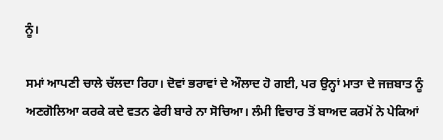ਨੂੰ।

ਸਮਾਂ ਆਪਣੀ ਚਾਲੇ ਚੱਲਦਾ ਰਿਹਾ। ਦੋਵਾਂ ਭਰਾਵਾਂ ਦੇ ਔਲਾਦ ਹੋ ਗਈ, ਪਰ ਉਨ੍ਹਾਂ ਮਾਤਾ ਦੇ ਜਜ਼ਬਾਤ ਨੂੰ ਅਣਗੋਲਿਆ ਕਰਕੇ ਕਦੇ ਵਤਨ ਫੇਰੀ ਬਾਰੇ ਨਾ ਸੋਚਿਆ। ਲੰਮੀ ਵਿਚਾਰ ਤੋਂ ਬਾਅਦ ਕਰਮੋਂ ਨੇ ਪੇਕਿਆਂ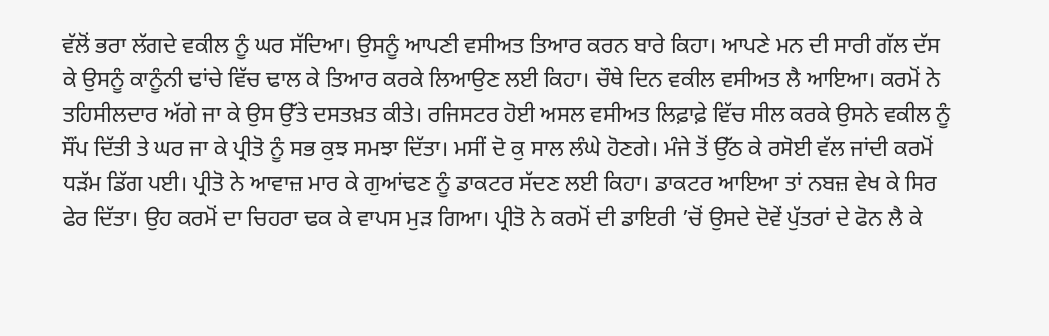ਵੱਲੋਂ ਭਰਾ ਲੱਗਦੇ ਵਕੀਲ ਨੂੰ ਘਰ ਸੱਦਿਆ। ਉਸਨੂੰ ਆਪਣੀ ਵਸੀਅਤ ਤਿਆਰ ਕਰਨ ਬਾਰੇ ਕਿਹਾ। ਆਪਣੇ ਮਨ ਦੀ ਸਾਰੀ ਗੱਲ ਦੱਸ ਕੇ ਉਸਨੂੰ ਕਾਨੂੰਨੀ ਢਾਂਚੇ ਵਿੱਚ ਢਾਲ ਕੇ ਤਿਆਰ ਕਰਕੇ ਲਿਆਉਣ ਲਈ ਕਿਹਾ। ਚੌਥੇ ਦਿਨ ਵਕੀਲ ਵਸੀਅਤ ਲੈ ਆਇਆ। ਕਰਮੋਂ ਨੇ ਤਹਿਸੀਲਦਾਰ ਅੱਗੇ ਜਾ ਕੇ ਉਸ ਉੱਤੇ ਦਸਤਖ਼ਤ ਕੀਤੇ। ਰਜਿਸਟਰ ਹੋਈ ਅਸਲ ਵਸੀਅਤ ਲਿਫ਼ਾਫ਼ੇ ਵਿੱਚ ਸੀਲ ਕਰਕੇ ਉਸਨੇ ਵਕੀਲ ਨੂੰ ਸੌਂਪ ਦਿੱਤੀ ਤੇ ਘਰ ਜਾ ਕੇ ਪ੍ਰੀਤੋ ਨੂੰ ਸਭ ਕੁਝ ਸਮਝਾ ਦਿੱਤਾ। ਮਸੀਂ ਦੋ ਕੁ ਸਾਲ ਲੰਘੇ ਹੋਣਗੇ। ਮੰਜੇ ਤੋਂ ਉੱਠ ਕੇ ਰਸੋਈ ਵੱਲ ਜਾਂਦੀ ਕਰਮੋਂ ਧੜੱਮ ਡਿੱਗ ਪਈ। ਪ੍ਰੀਤੋ ਨੇ ਆਵਾਜ਼ ਮਾਰ ਕੇ ਗੁਆਂਢਣ ਨੂੰ ਡਾਕਟਰ ਸੱਦਣ ਲਈ ਕਿਹਾ। ਡਾਕਟਰ ਆਇਆ ਤਾਂ ਨਬਜ਼ ਵੇਖ ਕੇ ਸਿਰ ਫੇਰ ਦਿੱਤਾ। ਉਹ ਕਰਮੋਂ ਦਾ ਚਿਹਰਾ ਢਕ ਕੇ ਵਾਪਸ ਮੁੜ ਗਿਆ। ਪ੍ਰੀਤੋ ਨੇ ਕਰਮੋਂ ਦੀ ਡਾਇਰੀ ’ਚੋਂ ਉਸਦੇ ਦੋਵੇਂ ਪੁੱਤਰਾਂ ਦੇ ਫੋਨ ਲੈ ਕੇ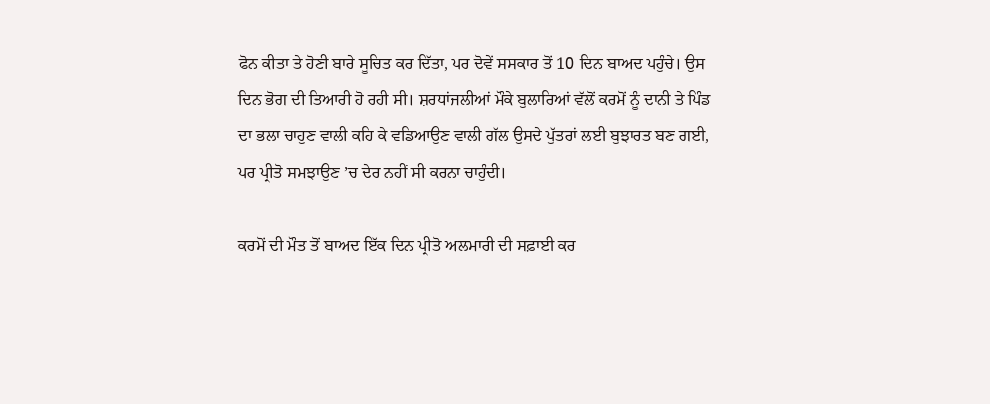ਫੋਨ ਕੀਤਾ ਤੇ ਹੋਣੀ ਬਾਰੇ ਸੂਚਿਤ ਕਰ ਦਿੱਤਾ, ਪਰ ਦੋਵੇਂ ਸਸਕਾਰ ਤੋਂ 10 ਦਿਨ ਬਾਅਦ ਪਹੁੰਚੇ। ਉਸ ਦਿਨ ਭੋਗ ਦੀ ਤਿਆਰੀ ਹੋ ਰਹੀ ਸੀ। ਸ਼ਰਧਾਂਜਲੀਆਂ ਮੌਕੇ ਬੁਲਾਰਿਆਂ ਵੱਲੋਂ ਕਰਮੋਂ ਨੂੰ ਦਾਨੀ ਤੇ ਪਿੰਡ ਦਾ ਭਲਾ ਚਾਹੁਣ ਵਾਲੀ ਕਹਿ ਕੇ ਵਡਿਆਉਣ ਵਾਲੀ ਗੱਲ ਉਸਦੇ ਪੁੱਤਰਾਂ ਲਈ ਬੁਝਾਰਤ ਬਣ ਗਈ, ਪਰ ਪ੍ਰੀਤੋ ਸਮਝਾਉਣ ’ਚ ਦੇਰ ਨਹੀਂ ਸੀ ਕਰਨਾ ਚਾਹੁੰਦੀ।

ਕਰਮੋਂ ਦੀ ਮੌਤ ਤੋਂ ਬਾਅਦ ਇੱਕ ਦਿਨ ਪ੍ਰੀਤੋ ਅਲਮਾਰੀ ਦੀ ਸਫ਼ਾਈ ਕਰ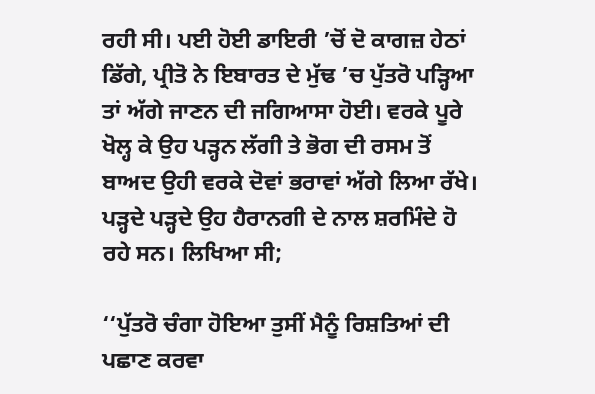ਰਹੀ ਸੀ। ਪਈ ਹੋਈ ਡਾਇਰੀ ’ਚੋਂ ਦੋ ਕਾਗਜ਼ ਹੇਠਾਂ ਡਿੱਗੇ, ਪ੍ਰੀਤੋ ਨੇ ਇਬਾਰਤ ਦੇ ਮੁੱਢ ’ਚ ਪੁੱਤਰੋ ਪੜ੍ਹਿਆ ਤਾਂ ਅੱਗੇ ਜਾਣਨ ਦੀ ਜਗਿਆਸਾ ਹੋਈ। ਵਰਕੇ ਪੂਰੇ ਖੋਲ੍ਹ ਕੇ ਉਹ ਪੜ੍ਹਨ ਲੱਗੀ ਤੇ ਭੋਗ ਦੀ ਰਸਮ ਤੋਂ ਬਾਅਦ ਉਹੀ ਵਰਕੇ ਦੋਵਾਂ ਭਰਾਵਾਂ ਅੱਗੇ ਲਿਆ ਰੱਖੇ। ਪੜ੍ਹਦੇ ਪੜ੍ਹਦੇ ਉਹ ਹੈਰਾਨਗੀ ਦੇ ਨਾਲ ਸ਼ਰਮਿੰਦੇ ਹੋ ਰਹੇ ਸਨ। ਲਿਖਿਆ ਸੀ;

‘‘ਪੁੱਤਰੋ ਚੰਗਾ ਹੋਇਆ ਤੁਸੀਂ ਮੈਨੂੰ ਰਿਸ਼ਤਿਆਂ ਦੀ ਪਛਾਣ ਕਰਵਾ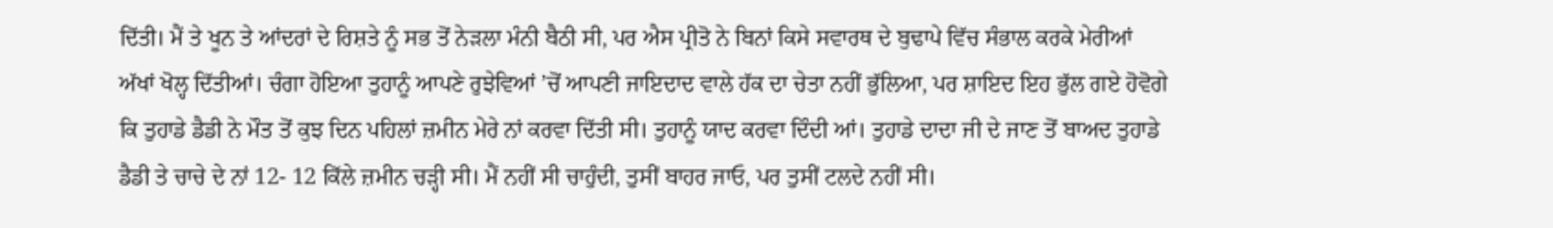ਦਿੱਤੀ। ਮੈਂ ਤੇ ਖੂਨ ਤੇ ਆਂਦਰਾਂ ਦੇ ਰਿਸ਼ਤੇ ਨੂੰ ਸਭ ਤੋਂ ਨੇੜਲਾ ਮੰਨੀ ਬੈਠੀ ਸੀ, ਪਰ ਐਸ ਪ੍ਰੀਤੋ ਨੇ ਬਿਨਾਂ ਕਿਸੇ ਸਵਾਰਥ ਦੇ ਬੁਢਾਪੇ ਵਿੱਚ ਸੰਭਾਲ ਕਰਕੇ ਮੇਰੀਆਂ ਅੱਖਾਂ ਖੋਲ੍ਹ ਦਿੱਤੀਆਂ। ਚੰਗਾ ਹੋਇਆ ਤੁਹਾਨੂੰ ਆਪਣੇ ਰੁਝੇਵਿਆਂ ’ਚੋਂ ਆਪਣੀ ਜਾਇਦਾਦ ਵਾਲੇ ਹੱਕ ਦਾ ਚੇਤਾ ਨਹੀਂ ਭੁੱਲਿਆ, ਪਰ ਸ਼ਾਇਦ ਇਹ ਭੁੱਲ ਗਏ ਹੋਵੋਗੇ ਕਿ ਤੁਹਾਡੇ ਡੈਡੀ ਨੇ ਮੌਤ ਤੋਂ ਕੁਝ ਦਿਨ ਪਹਿਲਾਂ ਜ਼ਮੀਨ ਮੇਰੇ ਨਾਂ ਕਰਵਾ ਦਿੱਤੀ ਸੀ। ਤੁਹਾਨੂੰ ਯਾਦ ਕਰਵਾ ਦਿੰਦੀ ਆਂ। ਤੁਹਾਡੇ ਦਾਦਾ ਜੀ ਦੇ ਜਾਣ ਤੋਂ ਬਾਅਦ ਤੁਹਾਡੇ ਡੈਡੀ ਤੇ ਚਾਚੇ ਦੇ ਨਾਂ 12- 12 ਕਿੱਲੇ ਜ਼ਮੀਨ ਚੜ੍ਹੀ ਸੀ। ਮੈਂ ਨਹੀਂ ਸੀ ਚਾਹੁੰਦੀ, ਤੁਸੀਂ ਬਾਹਰ ਜਾਓ, ਪਰ ਤੁਸੀਂ ਟਲਦੇ ਨਹੀਂ ਸੀ।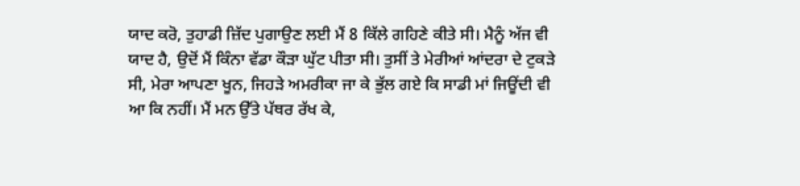ਯਾਦ ਕਰੋ, ਤੁਹਾਡੀ ਜ਼ਿੱਦ ਪੁਗਾਉਣ ਲਈ ਮੈਂ 8 ਕਿੱਲੇ ਗਹਿਣੇ ਕੀਤੇ ਸੀ। ਮੈਨੂੰ ਅੱਜ ਵੀ ਯਾਦ ਹੈ, ਉਦੋਂ ਮੈਂ ਕਿੰਨਾ ਵੱਡਾ ਕੌੜਾ ਘੁੱਟ ਪੀਤਾ ਸੀ। ਤੁਸੀਂ ਤੇ ਮੇਰੀਆਂ ਆਂਦਰਾ ਦੇ ਟੁਕੜੇ ਸੀ, ਮੇਰਾ ਆਪਣਾ ਖੂਨ, ਜਿਹੜੇ ਅਮਰੀਕਾ ਜਾ ਕੇ ਭੁੱਲ ਗਏ ਕਿ ਸਾਡੀ ਮਾਂ ਜਿਊਂਦੀ ਵੀ ਆ ਕਿ ਨਹੀਂ। ਮੈਂ ਮਨ ਉੱਤੇ ਪੱਥਰ ਰੱਖ ਕੇ,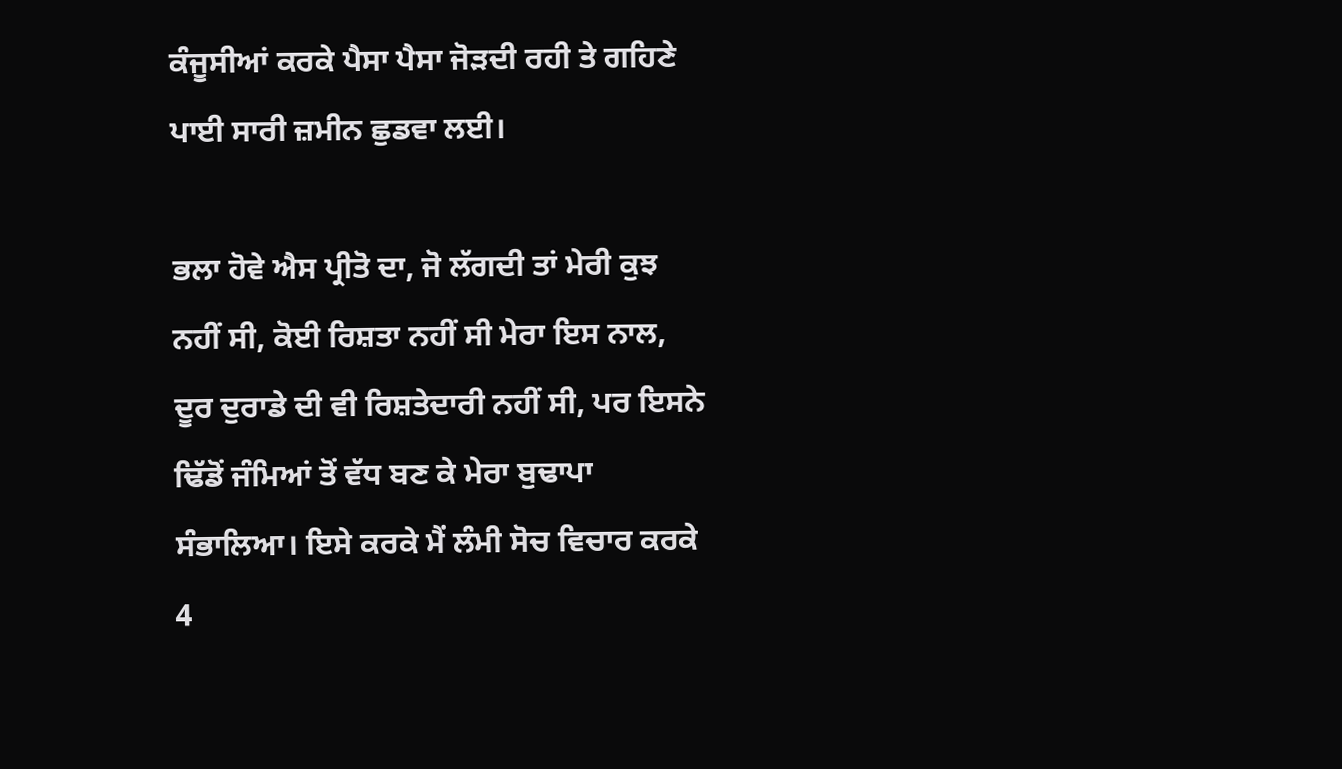ਕੰਜੂਸੀਆਂ ਕਰਕੇ ਪੈਸਾ ਪੈਸਾ ਜੋੜਦੀ ਰਹੀ ਤੇ ਗਹਿਣੇ ਪਾਈ ਸਾਰੀ ਜ਼ਮੀਨ ਛੁਡਵਾ ਲਈ।

ਭਲਾ ਹੋਵੇ ਐਸ ਪ੍ਰੀਤੋ ਦਾ, ਜੋ ਲੱਗਦੀ ਤਾਂ ਮੇਰੀ ਕੁਝ ਨਹੀਂ ਸੀ, ਕੋਈ ਰਿਸ਼ਤਾ ਨਹੀਂ ਸੀ ਮੇਰਾ ਇਸ ਨਾਲ, ਦੂਰ ਦੁਰਾਡੇ ਦੀ ਵੀ ਰਿਸ਼ਤੇਦਾਰੀ ਨਹੀਂ ਸੀ, ਪਰ ਇਸਨੇ ਢਿੱਡੋਂ ਜੰਮਿਆਂ ਤੋਂ ਵੱਧ ਬਣ ਕੇ ਮੇਰਾ ਬੁਢਾਪਾ ਸੰਭਾਲਿਆ। ਇਸੇ ਕਰਕੇ ਮੈਂ ਲੰਮੀ ਸੋਚ ਵਿਚਾਰ ਕਰਕੇ 4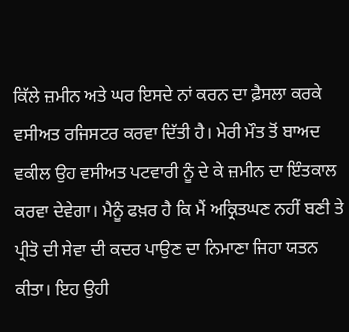ਕਿੱਲੇ ਜ਼ਮੀਨ ਅਤੇ ਘਰ ਇਸਦੇ ਨਾਂ ਕਰਨ ਦਾ ਫ਼ੈਸਲਾ ਕਰਕੇ ਵਸੀਅਤ ਰਜਿਸਟਰ ਕਰਵਾ ਦਿੱਤੀ ਹੈ। ਮੇਰੀ ਮੌਤ ਤੋਂ ਬਾਅਦ ਵਕੀਲ ਉਹ ਵਸੀਅਤ ਪਟਵਾਰੀ ਨੂੰ ਦੇ ਕੇ ਜ਼ਮੀਨ ਦਾ ਇੰਤਕਾਲ ਕਰਵਾ ਦੇਵੇਗਾ। ਮੈਨੂੰ ਫਖ਼ਰ ਹੈ ਕਿ ਮੈਂ ਅਕ੍ਰਿਤਘਣ ਨਹੀਂ ਬਣੀ ਤੇ ਪ੍ਰੀਤੋ ਦੀ ਸੇਵਾ ਦੀ ਕਦਰ ਪਾਉਣ ਦਾ ਨਿਮਾਣਾ ਜਿਹਾ ਯਤਨ ਕੀਤਾ। ਇਹ ਉਹੀ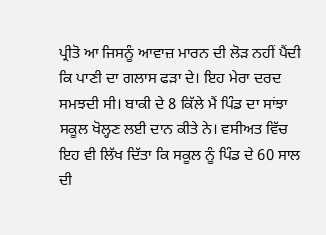ਪ੍ਰੀਤੋ ਆ ਜਿਸਨੂੰ ਆਵਾਜ਼ ਮਾਰਨ ਦੀ ਲੋੜ ਨਹੀਂ ਪੈਂਦੀ ਕਿ ਪਾਣੀ ਦਾ ਗਲਾਸ ਫੜਾ ਦੇ। ਇਹ ਮੇਰਾ ਦਰਦ ਸਮਝਦੀ ਸੀ। ਬਾਕੀ ਦੇ 8 ਕਿੱਲੇ ਮੈਂ ਪਿੰਡ ਦਾ ਸਾਂਝਾ ਸਕੂਲ ਖੋਲ੍ਹਣ ਲਈ ਦਾਨ ਕੀਤੇ ਨੇ। ਵਸੀਅਤ ਵਿੱਚ ਇਹ ਵੀ ਲਿੱਖ ਦਿੱਤਾ ਕਿ ਸਕੂਲ ਨੂੰ ਪਿੰਡ ਦੇ 60 ਸਾਲ ਦੀ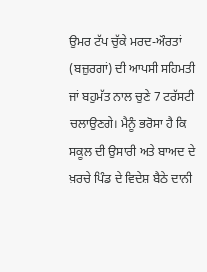ਉਮਰ ਟੱਪ ਚੁੱਕੇ ਮਰਦ-ਔਰਤਾਂ (ਬਜ਼ੁਰਗਾਂ) ਦੀ ਆਪਸੀ ਸਹਿਮਤੀ ਜਾਂ ਬਹੁਮੱਤ ਨਾਲ ਚੁਣੇ 7 ਟਰੱਸਟੀ ਚਲਾਉਣਗੇ। ਮੈਨੂੰ ਭਰੋਸਾ ਹੈ ਕਿ ਸਕੂਲ ਦੀ ਉਸਾਰੀ ਅਤੇ ਬਾਅਦ ਦੇ ਖ਼ਰਚੇ ਪਿੰਡ ਦੇ ਵਿਦੇਸ਼ ਬੈਠੇ ਦਾਨੀ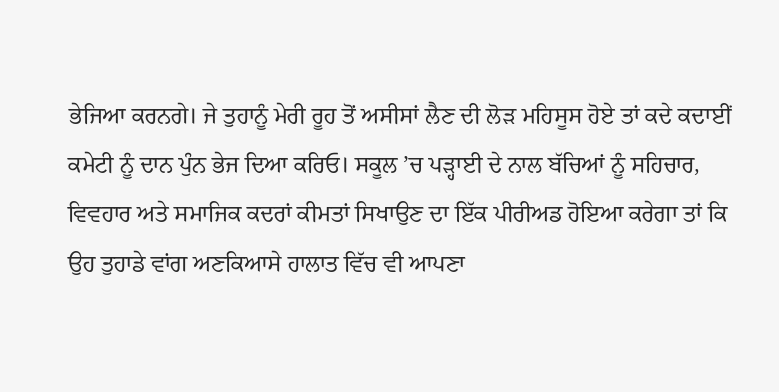ਭੇਜਿਆ ਕਰਨਗੇ। ਜੇ ਤੁਹਾਨੂੰ ਮੇਰੀ ਰੂਹ ਤੋਂ ਅਸੀਸਾਂ ਲੈਣ ਦੀ ਲੋੜ ਮਹਿਸੂਸ ਹੋਏ ਤਾਂ ਕਦੇ ਕਦਾਈਂ ਕਮੇਟੀ ਨੂੰ ਦਾਨ ਪੁੰਨ ਭੇਜ ਦਿਆ ਕਰਿਓ। ਸਕੂਲ ’ਚ ਪੜ੍ਹਾਈ ਦੇ ਨਾਲ ਬੱਚਿਆਂ ਨੂੰ ਸਹਿਚਾਰ, ਵਿਵਹਾਰ ਅਤੇ ਸਮਾਜਿਕ ਕਦਰਾਂ ਕੀਮਤਾਂ ਸਿਖਾਉਣ ਦਾ ਇੱਕ ਪੀਰੀਅਡ ਹੋਇਆ ਕਰੇਗਾ ਤਾਂ ਕਿ ਉਹ ਤੁਹਾਡੇ ਵਾਂਗ ਅਣਕਿਆਸੇ ਹਾਲਾਤ ਵਿੱਚ ਵੀ ਆਪਣਾ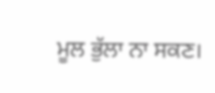ਮੂਲ ਭੁੱਲਾ ਨਾ ਸਕਣ।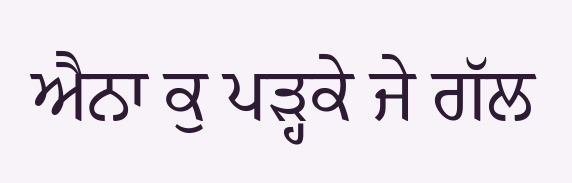ਐਨਾ ਕੁ ਪੜ੍ਹਕੇ ਜੇ ਗੱਲ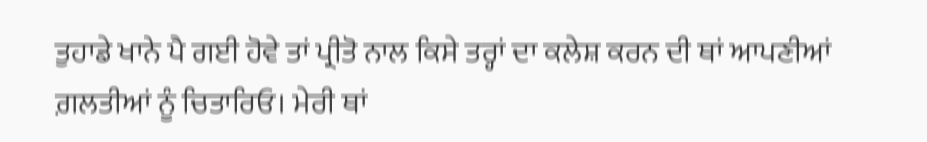ਤੁਹਾਡੇ ਖਾਨੇ ਪੈ ਗਈ ਹੋਵੇ ਤਾਂ ਪ੍ਰੀਤੋ ਨਾਲ ਕਿਸੇ ਤਰ੍ਹਾਂ ਦਾ ਕਲੇਸ਼ ਕਰਨ ਦੀ ਥਾਂ ਆਪਣੀਆਂ ਗ਼ਲਤੀਆਂ ਨੂੰ ਚਿਤਾਰਿਓ। ਮੇਰੀ ਥਾਂ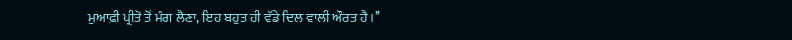ਮੁਆਫ਼ੀ ਪ੍ਰੀਤੋ ਤੋਂ ਮੰਗ ਲੈਣਾ, ਇਹ ਬਹੁਤ ਹੀ ਵੱਡੇ ਦਿਲ ਵਾਲੀ ਔਰਤ ਹੈ।’’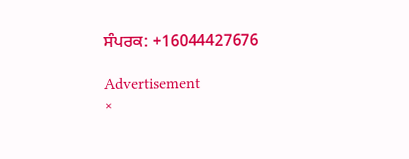ਸੰਪਰਕ: +16044427676

Advertisement
×